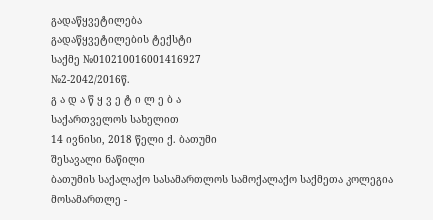გადაწყვეტილება
გადაწყვეტილების ტექსტი
საქმე №010210016001416927
№2-2042/2016წ.
გ ა დ ა წ ყ ვ ე ტ ი ლ ე ბ ა
საქართველოს სახელით
14 ივნისი, 2018 წელი ქ. ბათუმი
შესავალი ნაწილი
ბათუმის საქალაქო სასამართლოს სამოქალაქო საქმეთა კოლეგია
მოსამართლე -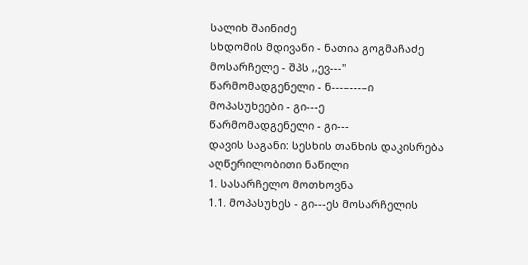სალიხ შაინიძე
სხდომის მდივანი - ნათია გოგმაჩაძე
მოსარჩელე - შპს ,,ევ---''
წარმომადგენელი - ნ---–---–ი
მოპასუხეები - გი---ე
წარმომადგენელი - გი---
დავის საგანი: სესხის თანხის დაკისრება
აღწერილობითი ნაწილი
1. სასარჩელო მოთხოვნა
1.1. მოპასუხეს - გი---ეს მოსარჩელის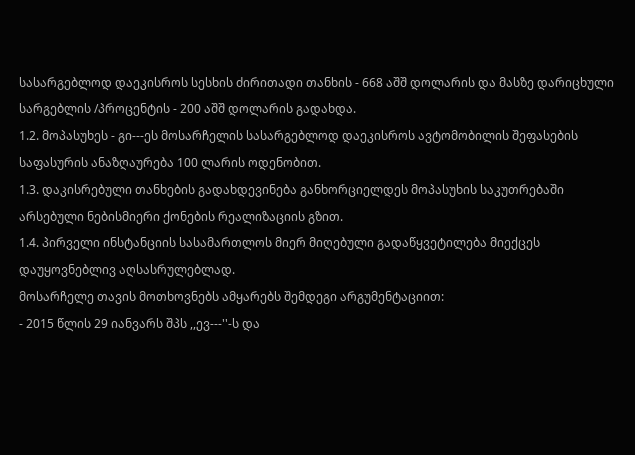სასარგებლოდ დაეკისროს სესხის ძირითადი თანხის - 668 აშშ დოლარის და მასზე დარიცხული სარგებლის /პროცენტის - 200 აშშ დოლარის გადახდა.
1.2. მოპასუხეს - გი---ეს მოსარჩელის სასარგებლოდ დაეკისროს ავტომობილის შეფასების საფასურის ანაზღაურება 100 ლარის ოდენობით.
1.3. დაკისრებული თანხების გადახდევინება განხორციელდეს მოპასუხის საკუთრებაში არსებული ნებისმიერი ქონების რეალიზაციის გზით.
1.4. პირველი ინსტანციის სასამართლოს მიერ მიღებული გადაწყვეტილება მიექცეს დაუყოვნებლივ აღსასრულებლად.
მოსარჩელე თავის მოთხოვნებს ამყარებს შემდეგი არგუმენტაციით:
- 2015 წლის 29 იანვარს შპს ,,ევ---''-ს და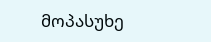მოპასუხე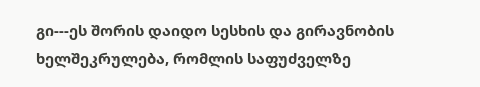გი---ეს შორის დაიდო სესხის და გირავნობის ხელშეკრულება, რომლის საფუძველზე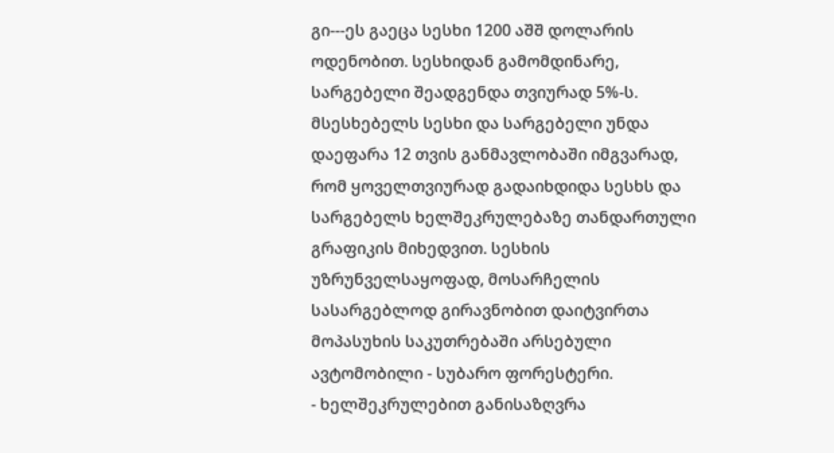გი---ეს გაეცა სესხი 1200 აშშ დოლარის ოდენობით. სესხიდან გამომდინარე, სარგებელი შეადგენდა თვიურად 5%-ს. მსესხებელს სესხი და სარგებელი უნდა დაეფარა 12 თვის განმავლობაში იმგვარად, რომ ყოველთვიურად გადაიხდიდა სესხს და სარგებელს ხელშეკრულებაზე თანდართული გრაფიკის მიხედვით. სესხის უზრუნველსაყოფად, მოსარჩელის სასარგებლოდ გირავნობით დაიტვირთა მოპასუხის საკუთრებაში არსებული ავტომობილი - სუბარო ფორესტერი.
- ხელშეკრულებით განისაზღვრა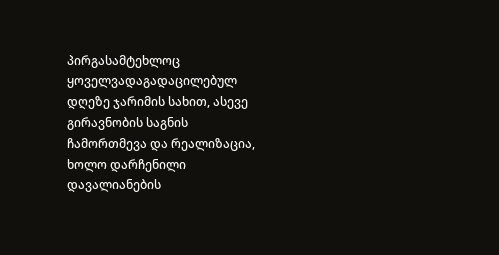პირგასამტეხლოც ყოველვადაგადაცილებულ დღეზე ჯარიმის სახით, ასევე გირავნობის საგნის ჩამორთმევა და რეალიზაცია, ხოლო დარჩენილი დავალიანების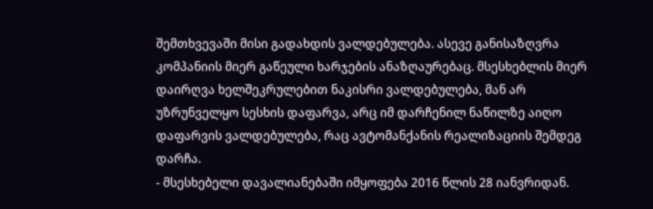შემთხვევაში მისი გადახდის ვალდებულება. ასევე განისაზღვრა კომპანიის მიერ გაწეული ხარჯების ანაზღაურებაც. მსესხებლის მიერ დაირღვა ხელშეკრულებით ნაკისრი ვალდებულება, მან არ უზრუნველყო სესხის დაფარვა, არც იმ დარჩენილ ნაწილზე აიღო დაფარვის ვალდებულება, რაც ავტომანქანის რეალიზაციის შემდეგ დარჩა.
- მსესხებელი დავალიანებაში იმყოფება 2016 წლის 28 იანვრიდან.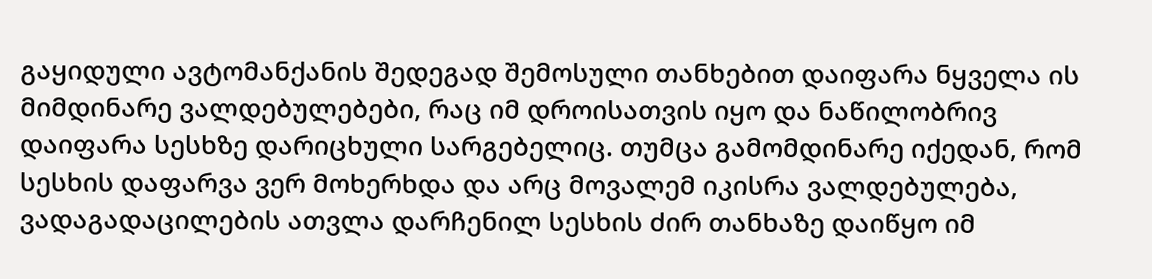გაყიდული ავტომანქანის შედეგად შემოსული თანხებით დაიფარა ნყველა ის მიმდინარე ვალდებულებები, რაც იმ დროისათვის იყო და ნაწილობრივ დაიფარა სესხზე დარიცხული სარგებელიც. თუმცა გამომდინარე იქედან, რომ სესხის დაფარვა ვერ მოხერხდა და არც მოვალემ იკისრა ვალდებულება, ვადაგადაცილების ათვლა დარჩენილ სესხის ძირ თანხაზე დაიწყო იმ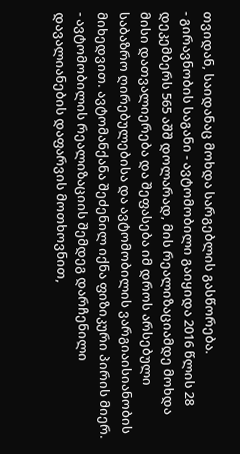თვიდან, საიდანაც მოხდა სარგებლის გასწორება.
- გირავნობის საგანი - ავტომობილი გაიყიდა 2016 წლის 28 დეკემბერს 565 აშშ დოლარად, მის რეალიზაციამდე მოხდა მისი დათვალიერება და შეფასება იმ დროს არსებული საბაზრო ღირებულებისა და ავტომობილის ვარგიაისიანობის მიხედვით. ავტომანქანა შეძენილ იქნა ფიზიკური პირის მიერ.
- ავტომობილის რეალიზაციის შემდეგ დარჩენილი დავალიანების დაფარვის მოთხოვნით,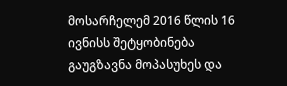მოსარჩელემ 2016 წლის 16 ივნისს შეტყობინება გაუგზავნა მოპასუხეს და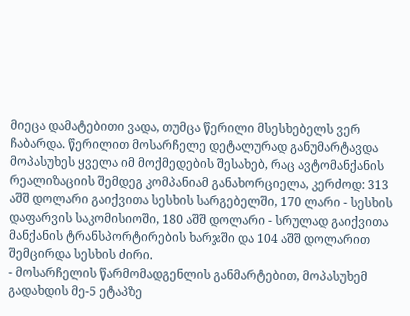მიეცა დამატებითი ვადა, თუმცა წერილი მსესხებელს ვერ ჩაბარდა. წერილით მოსარჩელე დეტალურად განუმარტავდა მოპასუხეს ყველა იმ მოქმედების შესახებ, რაც ავტომანქანის რეალიზაციის შემდეგ კომპანიამ განახორციელა, კერძოდ: 313 აშშ დოლარი გაიქვითა სესხის სარგებელში, 170 ლარი - სესხის დაფარვის საკომისიოში, 180 აშშ დოლარი - სრულად გაიქვითა მანქანის ტრანსპორტირების ხარჯში და 104 აშშ დოლარით შემცირდა სესხის ძირი.
- მოსარჩელის წარმომადგენლის განმარტებით, მოპასუხემ გადახდის მე-5 ეტაპზე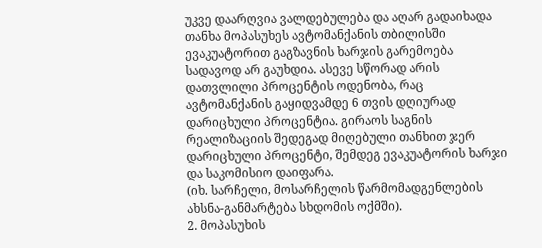უკვე დაარღვია ვალდებულება და აღარ გადაიხადა თანხა მოპასუხეს ავტომანქანის თბილისში ევაკუატორით გაგზავნის ხარჯის გარემოება სადავოდ არ გაუხდია. ასევე სწორად არის დათვლილი პროცენტის ოდენობა, რაც ავტომანქანის გაყიდვამდე 6 თვის დღიურად დარიცხული პროცენტია. გირაოს საგნის რეალიზაციის შედეგად მიღებული თანხით ჯერ დარიცხული პროცენტი, შემდეგ ევაკუატორის ხარჯი და საკომისიო დაიფარა.
(იხ. სარჩელი, მოსარჩელის წარმომადგენლების ახსნა-განმარტება სხდომის ოქმში).
2. მოპასუხის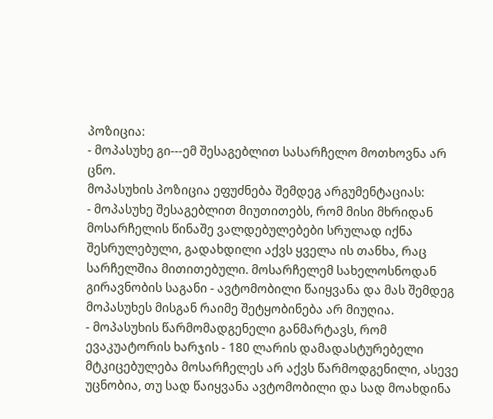პოზიცია:
- მოპასუხე გი---ემ შესაგებლით სასარჩელო მოთხოვნა არ ცნო.
მოპასუხის პოზიცია ეფუძნება შემდეგ არგუმენტაციას:
- მოპასუხე შესაგებლით მიუთითებს, რომ მისი მხრიდან მოსარჩელის წინაშე ვალდებულებები სრულად იქნა შესრულებული, გადახდილი აქვს ყველა ის თანხა, რაც სარჩელშია მითითებული. მოსარჩელემ სახელოსნოდან გირავნობის საგანი - ავტომობილი წაიყვანა და მას შემდეგ მოპასუხეს მისგან რაიმე შეტყობინება არ მიუღია.
- მოპასუხის წარმომადგენელი განმარტავს, რომ ევაკუატორის ხარჯის - 180 ლარის დამადასტურებელი მტკიცებულება მოსარჩელეს არ აქვს წარმოდგენილი, ასევე უცნობია, თუ სად წაიყვანა ავტომობილი და სად მოახდინა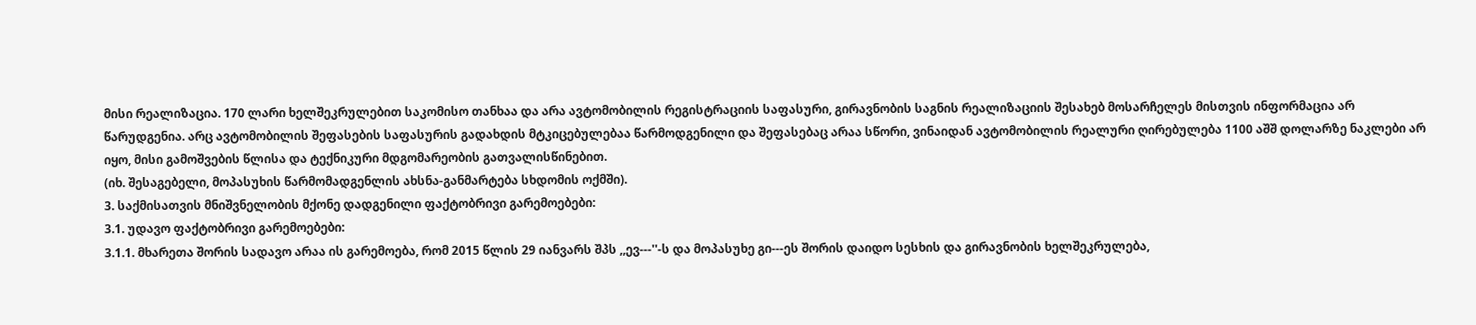მისი რეალიზაცია. 170 ლარი ხელშეკრულებით საკომისო თანხაა და არა ავტომობილის რეგისტრაციის საფასური, გირავნობის საგნის რეალიზაციის შესახებ მოსარჩელეს მისთვის ინფორმაცია არ წარუდგენია. არც ავტომობილის შეფასების საფასურის გადახდის მტკიცებულებაა წარმოდგენილი და შეფასებაც არაა სწორი, ვინაიდან ავტომობილის რეალური ღირებულება 1100 აშშ დოლარზე ნაკლები არ იყო, მისი გამოშვების წლისა და ტექნიკური მდგომარეობის გათვალისწინებით.
(იხ. შესაგებელი, მოპასუხის წარმომადგენლის ახსნა-განმარტება სხდომის ოქმში).
3. საქმისათვის მნიშვნელობის მქონე დადგენილი ფაქტობრივი გარემოებები:
3.1. უდავო ფაქტობრივი გარემოებები:
3.1.1. მხარეთა შორის სადავო არაა ის გარემოება, რომ 2015 წლის 29 იანვარს შპს ,,ევ---''-ს და მოპასუხე გი---ეს შორის დაიდო სესხის და გირავნობის ხელშეკრულება,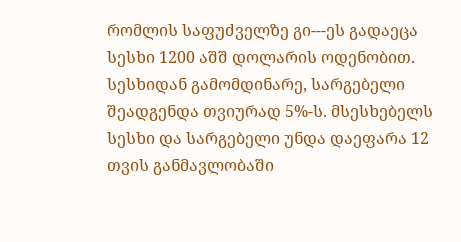რომლის საფუძველზე გი---ეს გადაეცა სესხი 1200 აშშ დოლარის ოდენობით. სესხიდან გამომდინარე, სარგებელი შეადგენდა თვიურად 5%-ს. მსესხებელს სესხი და სარგებელი უნდა დაეფარა 12 თვის განმავლობაში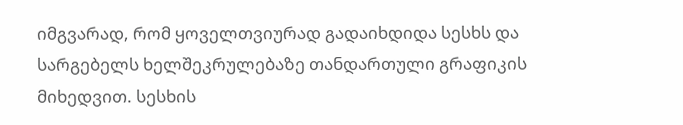იმგვარად, რომ ყოველთვიურად გადაიხდიდა სესხს და სარგებელს ხელშეკრულებაზე თანდართული გრაფიკის მიხედვით. სესხის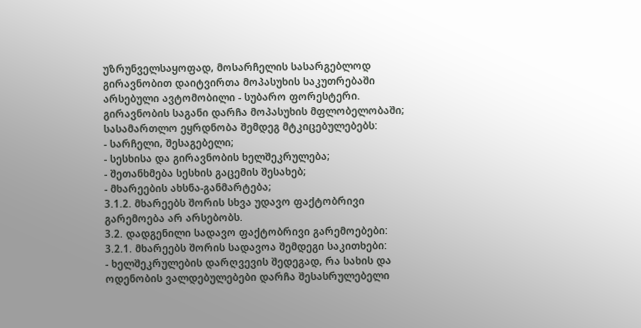უზრუნველსაყოფად, მოსარჩელის სასარგებლოდ გირავნობით დაიტვირთა მოპასუხის საკუთრებაში არსებული ავტომობილი - სუბარო ფორესტერი. გირავნობის საგანი დარჩა მოპასუხის მფლობელობაში;
სასამართლო ეყრდნობა შემდეგ მტკიცებულებებს:
- სარჩელი, შესაგებელი;
- სესხისა და გირავნობის ხელშეკრულება;
- შეთანხმება სესხის გაცემის შესახებ;
- მხარეების ახსნა-განმარტება;
3.1.2. მხარეებს შორის სხვა უდავო ფაქტობრივი გარემოება არ არსებობს.
3.2. დადგენილი სადავო ფაქტობრივი გარემოებები:
3.2.1. მხარეებს შორის სადავოა შემდეგი საკითხები:
- ხელშეკრულების დარღვევის შედეგად, რა სახის და ოდენობის ვალდებულებები დარჩა შესასრულებელი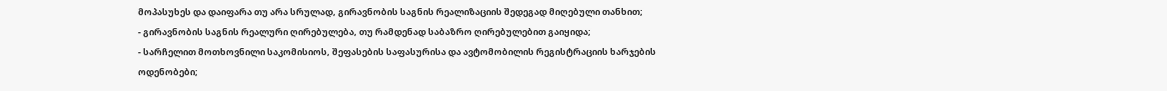მოპასუხეს და დაიფარა თუ არა სრულად, გირავნობის საგნის რეალიზაციის შედეგად მიღებული თანხით;
- გირავნობის საგნის რეალური ღირებულება, თუ რამდენად საბაზრო ღირებულებით გაიყიდა;
- სარჩელით მოთხოვნილი საკომისიოს, შეფასების საფასურისა და ავტომობილის რეგისტრაციის ხარჯების ოდენობები;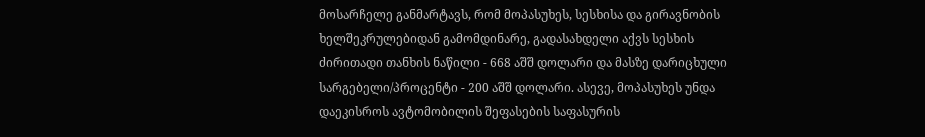მოსარჩელე განმარტავს, რომ მოპასუხეს, სესხისა და გირავნობის ხელშეკრულებიდან გამომდინარე, გადასახდელი აქვს სესხის ძირითადი თანხის ნაწილი - 668 აშშ დოლარი და მასზე დარიცხული სარგებელი/პროცენტი - 200 აშშ დოლარი. ასევე, მოპასუხეს უნდა დაეკისროს ავტომობილის შეფასების საფასურის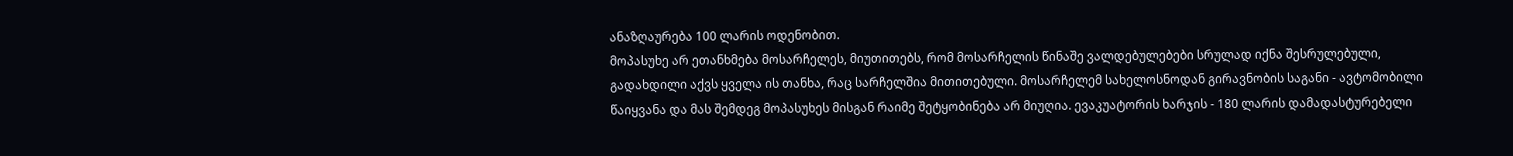ანაზღაურება 100 ლარის ოდენობით.
მოპასუხე არ ეთანხმება მოსარჩელეს, მიუთითებს, რომ მოსარჩელის წინაშე ვალდებულებები სრულად იქნა შესრულებული, გადახდილი აქვს ყველა ის თანხა, რაც სარჩელშია მითითებული. მოსარჩელემ სახელოსნოდან გირავნობის საგანი - ავტომობილი წაიყვანა და მას შემდეგ მოპასუხეს მისგან რაიმე შეტყობინება არ მიუღია. ევაკუატორის ხარჯის - 180 ლარის დამადასტურებელი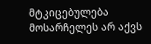მტკიცებულება მოსარჩელეს არ აქვს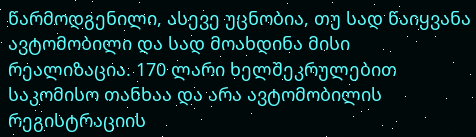წარმოდგენილი, ასევე უცნობია, თუ სად წაიყვანა ავტომობილი და სად მოახდინა მისი რეალიზაცია. 170 ლარი ხელშეკრულებით საკომისო თანხაა და არა ავტომობილის რეგისტრაციის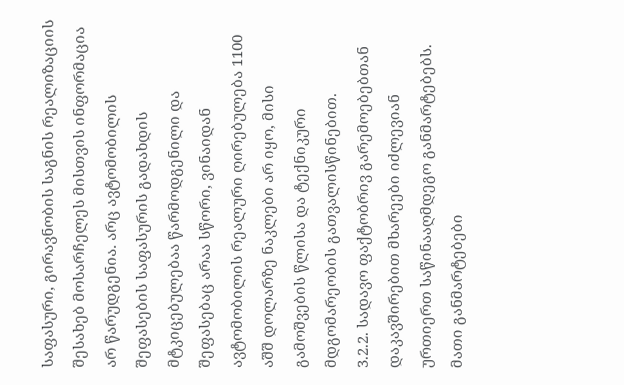საფასური, გირავნობის საგნის რეალიზაციის შესახებ მოსარჩელეს მისთვის ინფორმაცია არ წარუდგენია. არც ავტომობილის შეფასების საფასურის გადახდის მტკიცებულებაა წარმოდგენილი და შეფასებაც არაა სწორი, ვინაიდან ავტომობილის რეალური ღირებულება 1100 აშშ დოლარზე ნაკლები არ იყო, მისი გამოშვების წლისა და ტექნიკური მდგომარეობის გათვალისწინებით.
3.2.2. სადავო ფაქტობრივ გარემოებებთან დაკავშირებით მხარეები იძლევიან ურთიერთ საწინააღმდეგო განმარტებებს. მათი განმარტებები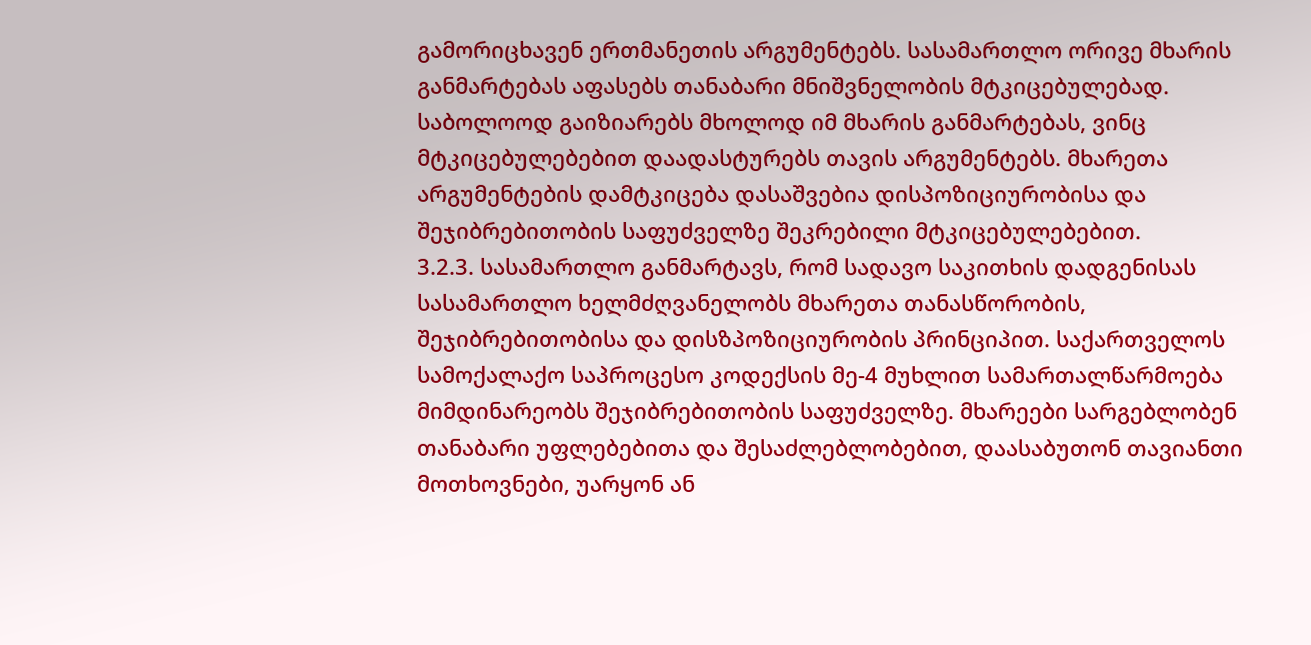გამორიცხავენ ერთმანეთის არგუმენტებს. სასამართლო ორივე მხარის განმარტებას აფასებს თანაბარი მნიშვნელობის მტკიცებულებად. საბოლოოდ გაიზიარებს მხოლოდ იმ მხარის განმარტებას, ვინც მტკიცებულებებით დაადასტურებს თავის არგუმენტებს. მხარეთა არგუმენტების დამტკიცება დასაშვებია დისპოზიციურობისა და შეჯიბრებითობის საფუძველზე შეკრებილი მტკიცებულებებით.
3.2.3. სასამართლო განმარტავს, რომ სადავო საკითხის დადგენისას სასამართლო ხელმძღვანელობს მხარეთა თანასწორობის, შეჯიბრებითობისა და დისზპოზიციურობის პრინციპით. საქართველოს სამოქალაქო საპროცესო კოდექსის მე-4 მუხლით სამართალწარმოება მიმდინარეობს შეჯიბრებითობის საფუძველზე. მხარეები სარგებლობენ თანაბარი უფლებებითა და შესაძლებლობებით, დაასაბუთონ თავიანთი მოთხოვნები, უარყონ ან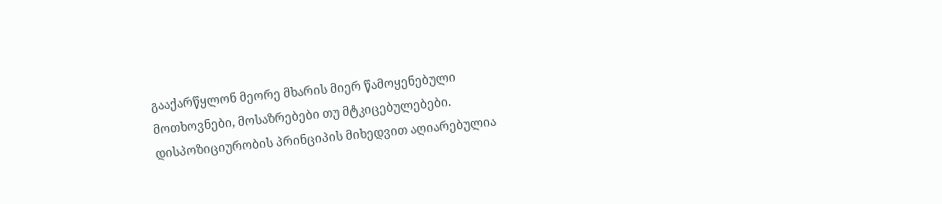გააქარწყლონ მეორე მხარის მიერ წამოყენებული მოთხოვნები, მოსაზრებები თუ მტკიცებულებები. დისპოზიციურობის პრინციპის მიხედვით აღიარებულია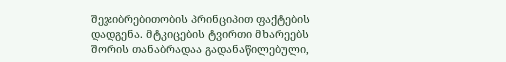შეჯიბრებითობის პრინციპით ფაქტების დადგენა. მტკიცების ტვირთი მხარეებს შორის თანაბრადაა გადანაწილებული,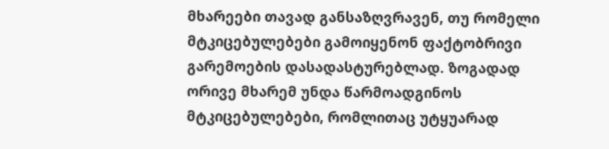მხარეები თავად განსაზღვრავენ, თუ რომელი მტკიცებულებები გამოიყენონ ფაქტობრივი გარემოების დასადასტურებლად. ზოგადად ორივე მხარემ უნდა წარმოადგინოს მტკიცებულებები, რომლითაც უტყუარად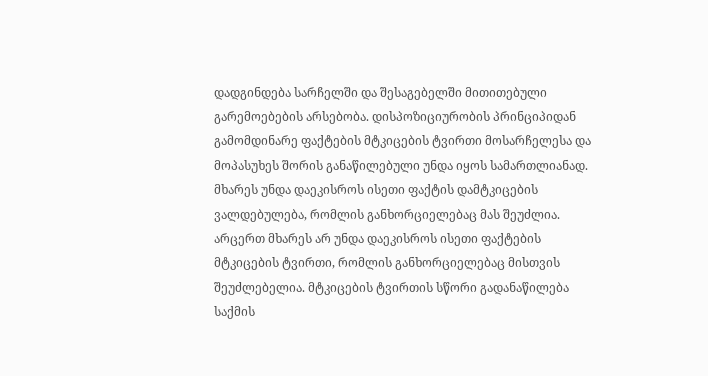დადგინდება სარჩელში და შესაგებელში მითითებული გარემოებების არსებობა. დისპოზიციურობის პრინციპიდან გამომდინარე ფაქტების მტკიცების ტვირთი მოსარჩელესა და მოპასუხეს შორის განაწილებული უნდა იყოს სამართლიანად. მხარეს უნდა დაეკისროს ისეთი ფაქტის დამტკიცების ვალდებულება, რომლის განხორციელებაც მას შეუძლია. არცერთ მხარეს არ უნდა დაეკისროს ისეთი ფაქტების მტკიცების ტვირთი, რომლის განხორციელებაც მისთვის შეუძლებელია. მტკიცების ტვირთის სწორი გადანაწილება საქმის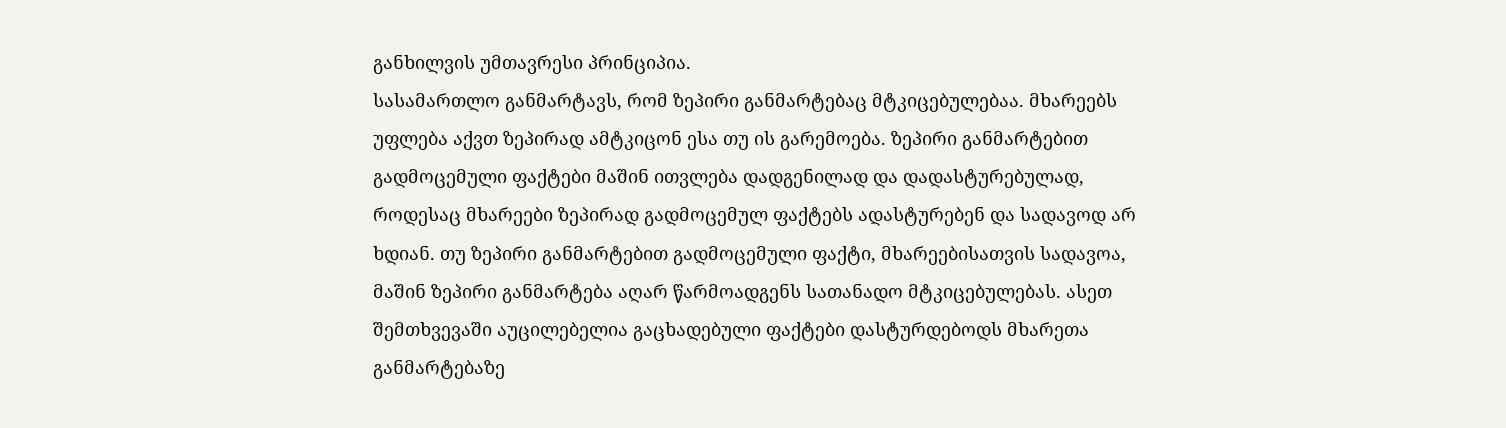განხილვის უმთავრესი პრინციპია.
სასამართლო განმარტავს, რომ ზეპირი განმარტებაც მტკიცებულებაა. მხარეებს უფლება აქვთ ზეპირად ამტკიცონ ესა თუ ის გარემოება. ზეპირი განმარტებით გადმოცემული ფაქტები მაშინ ითვლება დადგენილად და დადასტურებულად, როდესაც მხარეები ზეპირად გადმოცემულ ფაქტებს ადასტურებენ და სადავოდ არ ხდიან. თუ ზეპირი განმარტებით გადმოცემული ფაქტი, მხარეებისათვის სადავოა, მაშინ ზეპირი განმარტება აღარ წარმოადგენს სათანადო მტკიცებულებას. ასეთ შემთხვევაში აუცილებელია გაცხადებული ფაქტები დასტურდებოდს მხარეთა განმარტებაზე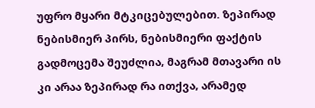უფრო მყარი მტკიცებულებით. ზეპირად ნებისმიერ პირს, ნებისმიერი ფაქტის გადმოცემა შეუძლია, მაგრამ მთავარი ის კი არაა ზეპირად რა ითქვა, არამედ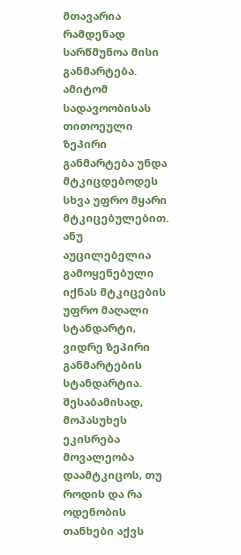მთავარია რამდენად სარწმუნოა მისი განმარტება. ამიტომ სადავოობისას თითოეული ზეპირი განმარტება უნდა მტკიცდებოდეს სხვა უფრო მყარი მტკიცებულებით. ანუ აუცილებელია გამოყენებული იქნას მტკიცების უფრო მაღალი სტანდარტი, ვიდრე ზეპირი განმარტების სტანდარტია.
შესაბამისად, მოპასუხეს ეკისრება მოვალეობა დაამტკიცოს, თუ როდის და რა ოდენობის თანხები აქვს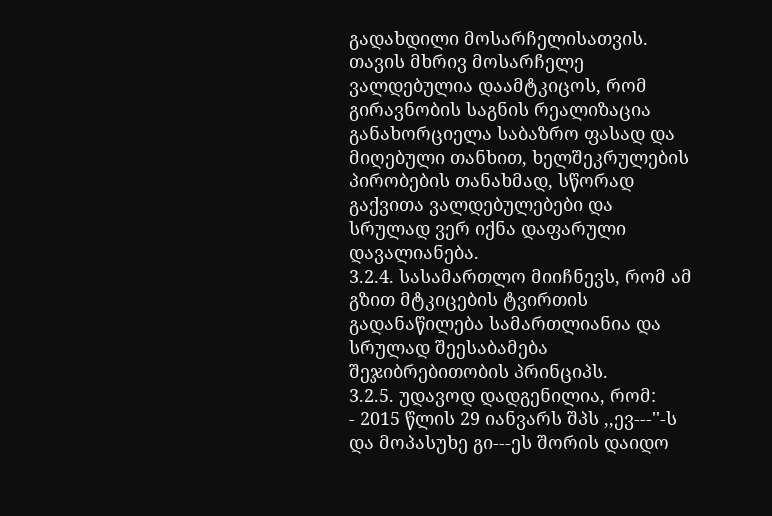გადახდილი მოსარჩელისათვის. თავის მხრივ მოსარჩელე ვალდებულია დაამტკიცოს, რომ გირავნობის საგნის რეალიზაცია განახორციელა საბაზრო ფასად და მიღებული თანხით, ხელშეკრულების პირობების თანახმად, სწორად გაქვითა ვალდებულებები და სრულად ვერ იქნა დაფარული დავალიანება.
3.2.4. სასამართლო მიიჩნევს, რომ ამ გზით მტკიცების ტვირთის გადანაწილება სამართლიანია და სრულად შეესაბამება შეჯიბრებითობის პრინციპს.
3.2.5. უდავოდ დადგენილია, რომ:
- 2015 წლის 29 იანვარს შპს ,,ევ---''-ს და მოპასუხე გი---ეს შორის დაიდო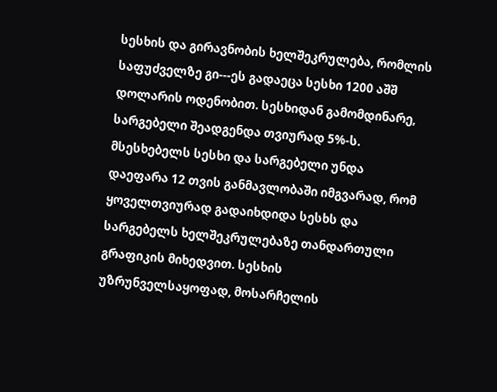სესხის და გირავნობის ხელშეკრულება, რომლის საფუძველზე გი---ეს გადაეცა სესხი 1200 აშშ დოლარის ოდენობით. სესხიდან გამომდინარე, სარგებელი შეადგენდა თვიურად 5%-ს. მსესხებელს სესხი და სარგებელი უნდა დაეფარა 12 თვის განმავლობაში იმგვარად, რომ ყოველთვიურად გადაიხდიდა სესხს და სარგებელს ხელშეკრულებაზე თანდართული გრაფიკის მიხედვით. სესხის უზრუნველსაყოფად, მოსარჩელის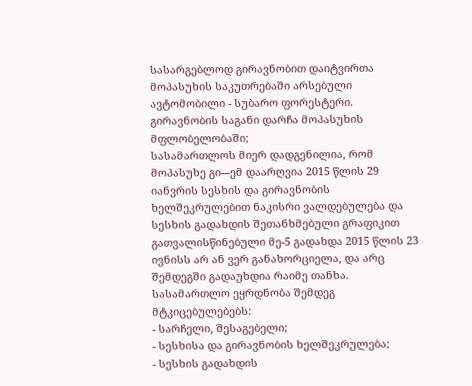სასარგებლოდ გირავნობით დაიტვირთა მოპასუხის საკუთრებაში არსებული ავტომობილი - სუბარო ფორესტერი. გირავნობის საგანი დარჩა მოპასუხის მფლობელობაში;
სასამართლოს მიერ დადგენილია, რომ მოპასუხე გი---ემ დაარღვია 2015 წლის 29 იანვრის სესხის და გირავნობის ხელშეკრულებით ნაკისრი ვალდებულება და სესხის გადახდის შეთანხმებული გრაფიკით გათვალისწინებული მე-5 გადახდა 2015 წლის 23 ივნისს არ ან ვერ განახორციელა, და არც შემდეგში გადაუხდია რაიმე თანხა.
სასამართლო ეყრდნობა შემდეგ მტკიცებულებებს:
- სარჩელი, შესაგებელი;
- სესხისა და გირავნობის ხელშეკრულება;
- სესხის გადახდის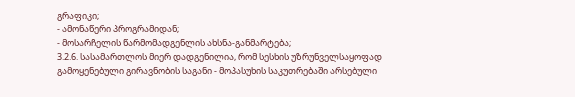გრაფიკი;
- ამონაწერი პროგრამიდან;
- მოსარჩელის წარმომადგენლის ახსნა-განმარტება;
3.2.6. სასამართლოს მიერ დადგენილია, რომ სესხის უზრუნველსაყოფად გამოყენებული გირავნობის საგანი - მოპასუხის საკუთრებაში არსებული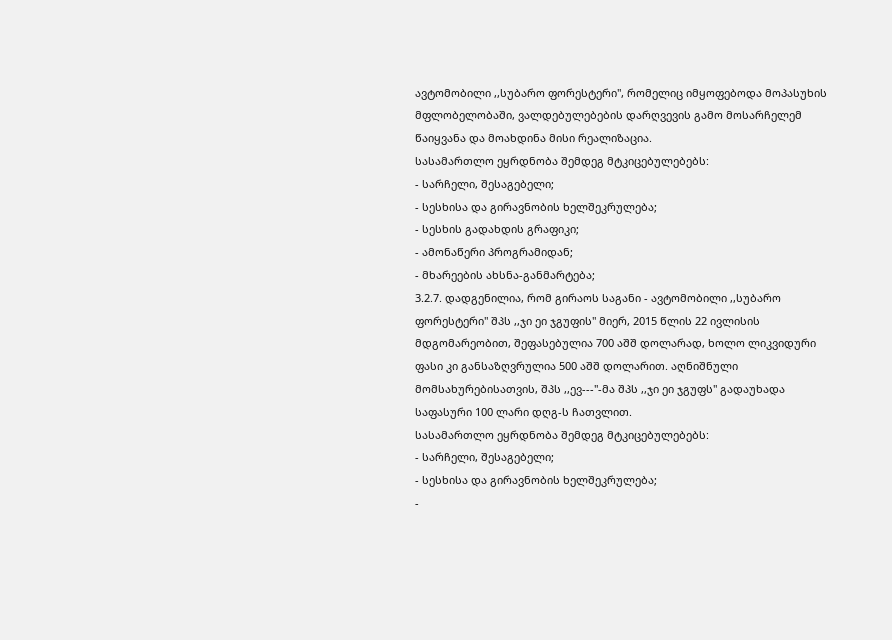ავტომობილი ,,სუბარო ფორესტერი", რომელიც იმყოფებოდა მოპასუხის მფლობელობაში, ვალდებულებების დარღვევის გამო მოსარჩელემ წაიყვანა და მოახდინა მისი რეალიზაცია.
სასამართლო ეყრდნობა შემდეგ მტკიცებულებებს:
- სარჩელი, შესაგებელი;
- სესხისა და გირავნობის ხელშეკრულება;
- სესხის გადახდის გრაფიკი;
- ამონაწერი პროგრამიდან;
- მხარეების ახსნა-განმარტება;
3.2.7. დადგენილია, რომ გირაოს საგანი - ავტომობილი ,,სუბარო ფორესტერი" შპს ,,ჯი ეი ჯგუფის" მიერ, 2015 წლის 22 ივლისის მდგომარეობით, შეფასებულია 700 აშშ დოლარად, ხოლო ლიკვიდური ფასი კი განსაზღვრულია 500 აშშ დოლარით. აღნიშნული მომსახურებისათვის, შპს ,,ევ---''-მა შპს ,,ჯი ეი ჯგუფს" გადაუხადა საფასური 100 ლარი დღგ-ს ჩათვლით.
სასამართლო ეყრდნობა შემდეგ მტკიცებულებებს:
- სარჩელი, შესაგებელი;
- სესხისა და გირავნობის ხელშეკრულება;
-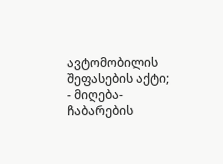ავტომობილის შეფასების აქტი;
- მიღება-ჩაბარების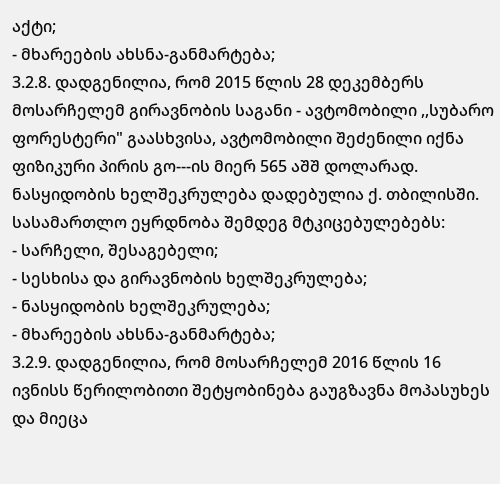აქტი;
- მხარეების ახსნა-განმარტება;
3.2.8. დადგენილია, რომ 2015 წლის 28 დეკემბერს მოსარჩელემ გირავნობის საგანი - ავტომობილი ,,სუბარო ფორესტერი" გაასხვისა, ავტომობილი შეძენილი იქნა ფიზიკური პირის გო---ის მიერ 565 აშშ დოლარად. ნასყიდობის ხელშეკრულება დადებულია ქ. თბილისში.
სასამართლო ეყრდნობა შემდეგ მტკიცებულებებს:
- სარჩელი, შესაგებელი;
- სესხისა და გირავნობის ხელშეკრულება;
- ნასყიდობის ხელშეკრულება;
- მხარეების ახსნა-განმარტება;
3.2.9. დადგენილია, რომ მოსარჩელემ 2016 წლის 16 ივნისს წერილობითი შეტყობინება გაუგზავნა მოპასუხეს და მიეცა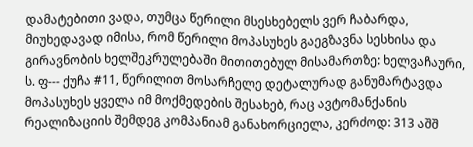დამატებითი ვადა, თუმცა წერილი მსესხებელს ვერ ჩაბარდა, მიუხედავად იმისა, რომ წერილი მოპასუხეს გაეგზავნა სესხისა და გირავნობის ხელშეკრულებაში მითითებულ მისამართზე: ხელვაჩაური, ს. ფ--- ქუჩა #11, წერილით მოსარჩელე დეტალურად განუმარტავდა მოპასუხეს ყველა იმ მოქმედების შესახებ, რაც ავტომანქანის რეალიზაციის შემდეგ კომპანიამ განახორციელა, კერძოდ: 313 აშშ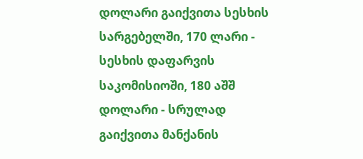დოლარი გაიქვითა სესხის სარგებელში, 170 ლარი - სესხის დაფარვის საკომისიოში, 180 აშშ დოლარი - სრულად გაიქვითა მანქანის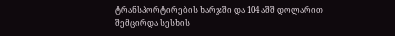ტრანსპორტირების ხარჯში და 104 აშშ დოლარით შემცირდა სესხის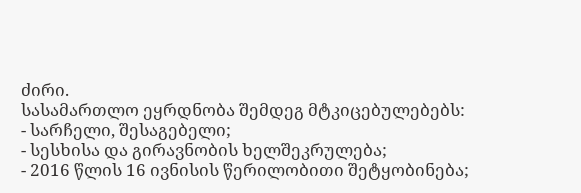ძირი.
სასამართლო ეყრდნობა შემდეგ მტკიცებულებებს:
- სარჩელი, შესაგებელი;
- სესხისა და გირავნობის ხელშეკრულება;
- 2016 წლის 16 ივნისის წერილობითი შეტყობინება;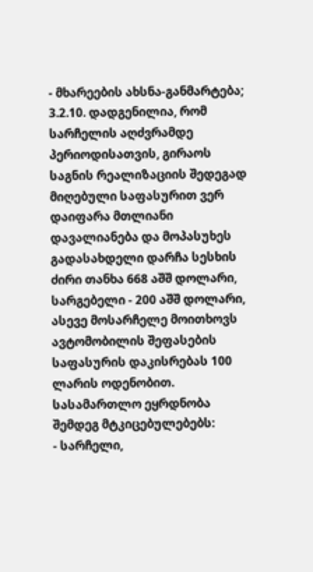- მხარეების ახსნა-განმარტება;
3.2.10. დადგენილია, რომ სარჩელის აღძვრამდე პერიოდისათვის, გირაოს საგნის რეალიზაციის შედეგად მიღებული საფასურით ვერ დაიფარა მთლიანი დავალიანება და მოპასუხეს გადასახდელი დარჩა სესხის ძირი თანხა 668 აშშ დოლარი, სარგებელი - 200 აშშ დოლარი, ასევე მოსარჩელე მოითხოვს ავტომობილის შეფასების საფასურის დაკისრებას 100 ლარის ოდენობით.
სასამართლო ეყრდნობა შემდეგ მტკიცებულებებს:
- სარჩელი,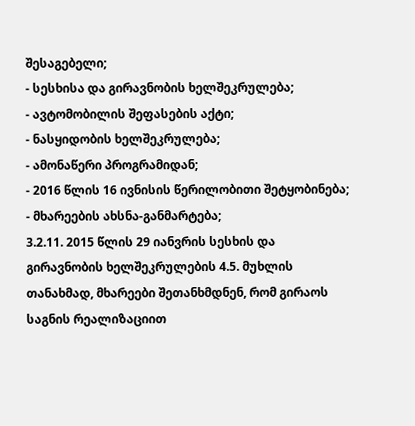შესაგებელი;
- სესხისა და გირავნობის ხელშეკრულება;
- ავტომობილის შეფასების აქტი;
- ნასყიდობის ხელშეკრულება;
- ამონაწერი პროგრამიდან;
- 2016 წლის 16 ივნისის წერილობითი შეტყობინება;
- მხარეების ახსნა-განმარტება;
3.2.11. 2015 წლის 29 იანვრის სესხის და გირავნობის ხელშეკრულების 4.5. მუხლის თანახმად, მხარეები შეთანხმდნენ, რომ გირაოს საგნის რეალიზაციით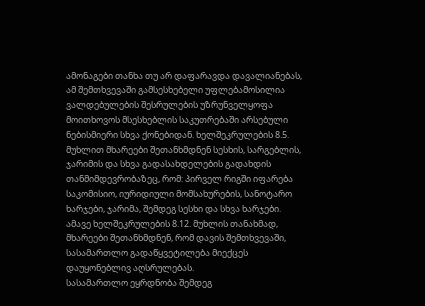ამონაგები თანხა თუ არ დაფარავდა დავალიანებას, ამ შემთხვევაში გამსესხებელი უფლებამოსილია ვალდებულების შესრულების უზრუნველყოფა მოითხოვოს მსესხებლის საკუთრებაში არსებული ნებისმიერი სხვა ქონებიდან. ხელშეკრულების 8.5. მუხლით მხარეები შეთანხმდნენ სესხის, სარგებლის, ჯარიმის და სხვა გადასახდელების გადახდის თანმიმდევრობაზეც, რომ: პირველ რიგში იფარება საკომისიო, იურიდიული მომსახურების, სანოტარო ხარჯები, ჯარიმა, შემდეგ სესხი და სხვა ხარჯები. ამავე ხელშეკრულების 8.12. მუხლის თანახმად, მხარეები შეთანხმდნენ, რომ დავის შემთხვევაში, სასამართლო გადაწყვეტილება მიექცეს დაუყონებლივ აღსრულებას.
სასამართლო ეყრდნობა შემდეგ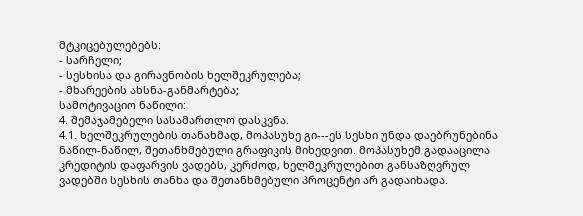მტკიცებულებებს:
- სარჩელი;
- სესხისა და გირავნობის ხელშეკრულება;
- მხარეების ახსნა-განმარტება;
სამოტივაციო ნაწილი:
4. შემაჯამებელი სასამართლო დასკვნა.
4.1. ხელშეკრულების თანახმად, მოპასუხე გი---ეს სესხი უნდა დაებრუნებინა ნაწილ-ნაწილ, შეთანხმებული გრაფიკის მიხედვით. მოპასუხემ გადააცილა კრედიტის დაფარვის ვადებს, კერძოდ, ხელშეკრულებით განსაზღვრულ ვადებში სესხის თანხა და შეთანხმებული პროცენტი არ გადაიხადა.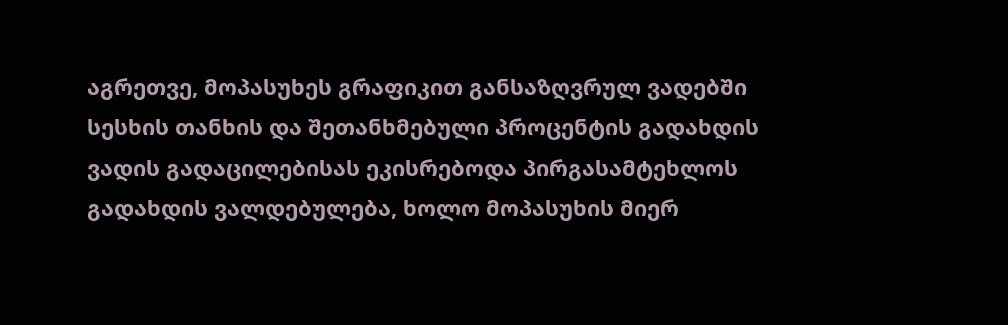აგრეთვე, მოპასუხეს გრაფიკით განსაზღვრულ ვადებში სესხის თანხის და შეთანხმებული პროცენტის გადახდის ვადის გადაცილებისას ეკისრებოდა პირგასამტეხლოს გადახდის ვალდებულება, ხოლო მოპასუხის მიერ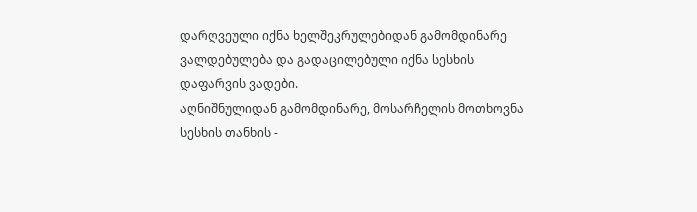დარღვეული იქნა ხელშეკრულებიდან გამომდინარე ვალდებულება და გადაცილებული იქნა სესხის დაფარვის ვადები.
აღნიშნულიდან გამომდინარე, მოსარჩელის მოთხოვნა სესხის თანხის -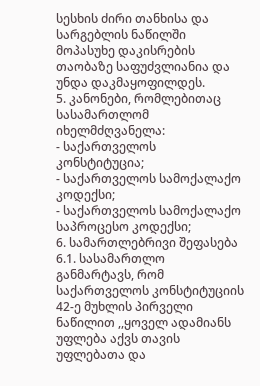სესხის ძირი თანხისა და სარგებლის ნაწილში მოპასუხე დაკისრების თაობაზე საფუძვლიანია და უნდა დაკმაყოფილდეს.
5. კანონები, რომლებითაც სასამართლომ იხელმძღვანელა:
- საქართველოს კონსტიტუცია;
- საქართველოს სამოქალაქო კოდექსი;
- საქართველოს სამოქალაქო საპროცესო კოდექსი;
6. სამართლებრივი შეფასება
6.1. სასამართლო განმარტავს, რომ საქართველოს კონსტიტუციის 42-ე მუხლის პირველი ნაწილით ,,ყოველ ადამიანს უფლება აქვს თავის უფლებათა და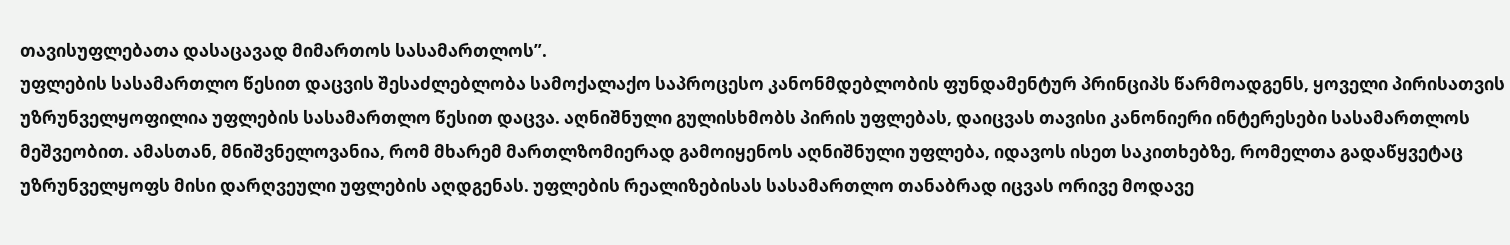თავისუფლებათა დასაცავად მიმართოს სასამართლოს”.
უფლების სასამართლო წესით დაცვის შესაძლებლობა სამოქალაქო საპროცესო კანონმდებლობის ფუნდამენტურ პრინციპს წარმოადგენს, ყოველი პირისათვის უზრუნველყოფილია უფლების სასამართლო წესით დაცვა. აღნიშნული გულისხმობს პირის უფლებას, დაიცვას თავისი კანონიერი ინტერესები სასამართლოს მეშვეობით. ამასთან, მნიშვნელოვანია, რომ მხარემ მართლზომიერად გამოიყენოს აღნიშნული უფლება, იდავოს ისეთ საკითხებზე, რომელთა გადაწყვეტაც უზრუნველყოფს მისი დარღვეული უფლების აღდგენას. უფლების რეალიზებისას სასამართლო თანაბრად იცვას ორივე მოდავე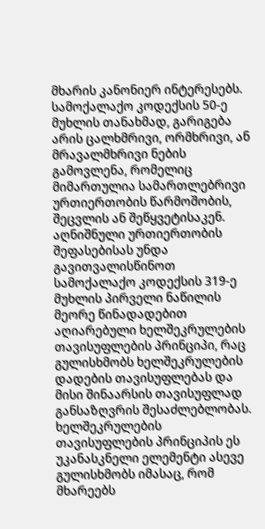მხარის კანონიერ ინტერესებს.
სამოქალაქო კოდექსის 50-ე მუხლის თანახმად, გარიგება არის ცალხმრივი, ორმხრივი, ან მრავალმხრივი ნების გამოვლენა, რომელიც მიმართულია სამართლებრივი ურთიერთობის წარმოშობის, შეცვლის ან შეწყვეტისაკენ.
აღნიშნული ურთიერთობის შეფასებისას უნდა გავითვალისწინოთ სამოქალაქო კოდექსის 319-ე მუხლის პირველი ნაწილის მეორე წინადადებით აღიარებული ხელშეკრულების თავისუფლების პრინციპი, რაც გულისხმობს ხელშეკრულების დადების თავისუფლებას და მისი შინაარსის თავისუფლად განსაზღვრის შესაძლებლობას. ხელშეკრულების თავისუფლების პრინციპის ეს უკანასკნელი ელემენტი ასევე გულისხმობს იმასაც, რომ მხარეებს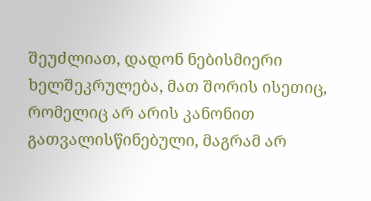შეუძლიათ, დადონ ნებისმიერი ხელშეკრულება, მათ შორის ისეთიც, რომელიც არ არის კანონით გათვალისწინებული, მაგრამ არ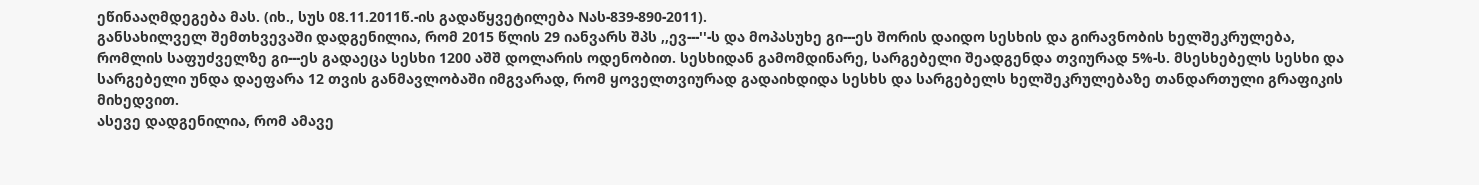ეწინააღმდეგება მას. (იხ., სუს 08.11.2011წ.-ის გადაწყვეტილება Nას-839-890-2011).
განსახილველ შემთხვევაში დადგენილია, რომ 2015 წლის 29 იანვარს შპს ,,ევ---''-ს და მოპასუხე გი---ეს შორის დაიდო სესხის და გირავნობის ხელშეკრულება, რომლის საფუძველზე გი---ეს გადაეცა სესხი 1200 აშშ დოლარის ოდენობით. სესხიდან გამომდინარე, სარგებელი შეადგენდა თვიურად 5%-ს. მსესხებელს სესხი და სარგებელი უნდა დაეფარა 12 თვის განმავლობაში იმგვარად, რომ ყოველთვიურად გადაიხდიდა სესხს და სარგებელს ხელშეკრულებაზე თანდართული გრაფიკის მიხედვით.
ასევე დადგენილია, რომ ამავე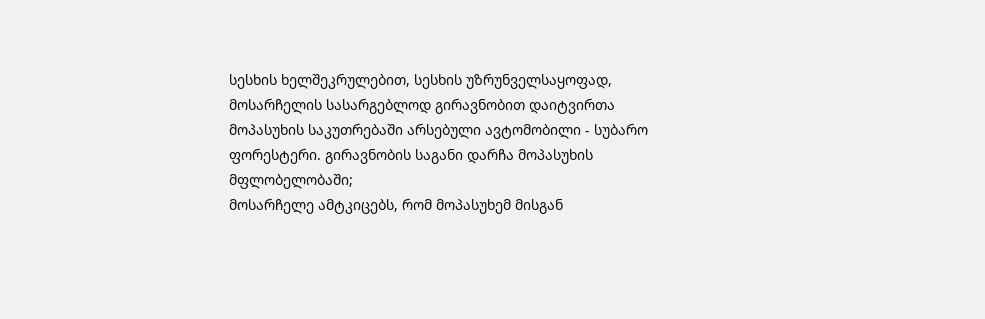სესხის ხელშეკრულებით, სესხის უზრუნველსაყოფად, მოსარჩელის სასარგებლოდ გირავნობით დაიტვირთა მოპასუხის საკუთრებაში არსებული ავტომობილი - სუბარო ფორესტერი. გირავნობის საგანი დარჩა მოპასუხის მფლობელობაში;
მოსარჩელე ამტკიცებს, რომ მოპასუხემ მისგან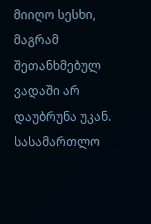მიიღო სესხი, მაგრამ შეთანხმებულ ვადაში არ დაუბრუნა უკან. სასამართლო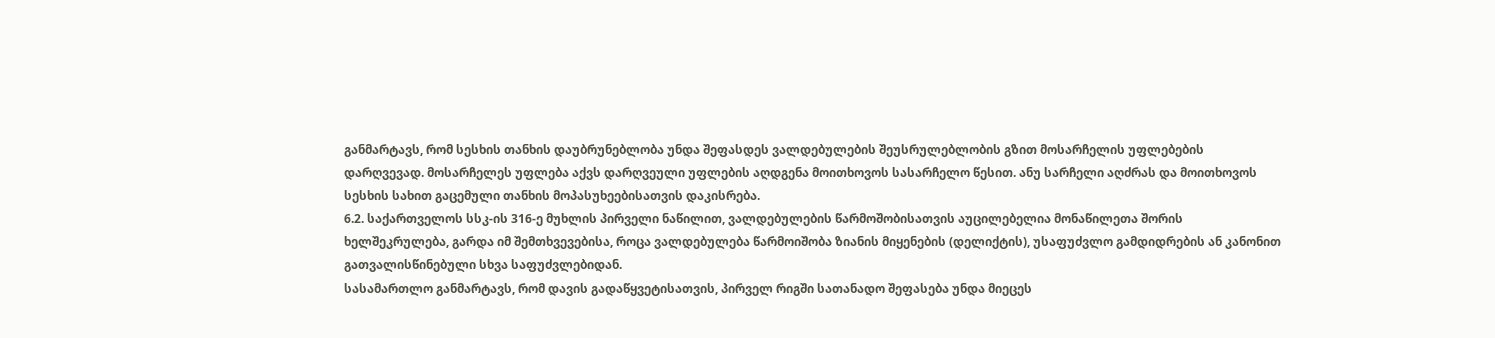განმარტავს, რომ სესხის თანხის დაუბრუნებლობა უნდა შეფასდეს ვალდებულების შეუსრულებლობის გზით მოსარჩელის უფლებების დარღვევად. მოსარჩელეს უფლება აქვს დარღვეული უფლების აღდგენა მოითხოვოს სასარჩელო წესით. ანუ სარჩელი აღძრას და მოითხოვოს სესხის სახით გაცემული თანხის მოპასუხეებისათვის დაკისრება.
6.2. საქართველოს სსკ-ის 316-ე მუხლის პირველი ნაწილით, ვალდებულების წარმოშობისათვის აუცილებელია მონაწილეთა შორის ხელშეკრულება, გარდა იმ შემთხვევებისა, როცა ვალდებულება წარმოიშობა ზიანის მიყენების (დელიქტის), უსაფუძვლო გამდიდრების ან კანონით გათვალისწინებული სხვა საფუძვლებიდან.
სასამართლო განმარტავს, რომ დავის გადაწყვეტისათვის, პირველ რიგში სათანადო შეფასება უნდა მიეცეს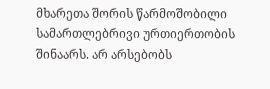მხარეთა შორის წარმოშობილი სამართლებრივი ურთიერთობის შინაარს. არ არსებობს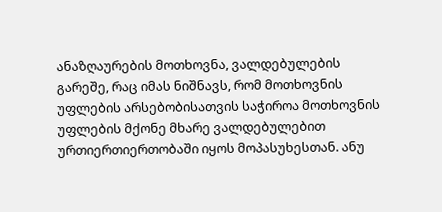ანაზღაურების მოთხოვნა, ვალდებულების გარეშე, რაც იმას ნიშნავს, რომ მოთხოვნის უფლების არსებობისათვის საჭიროა მოთხოვნის უფლების მქონე მხარე ვალდებულებით ურთიერთიერთობაში იყოს მოპასუხესთან. ანუ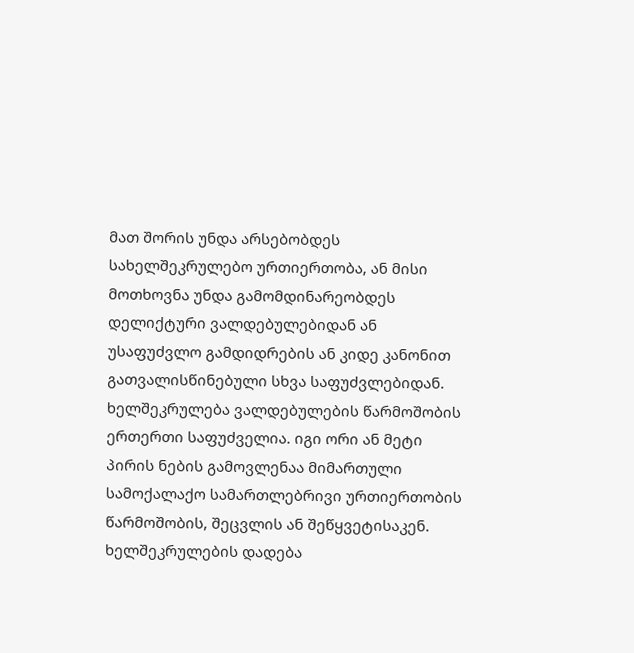მათ შორის უნდა არსებობდეს სახელშეკრულებო ურთიერთობა, ან მისი მოთხოვნა უნდა გამომდინარეობდეს დელიქტური ვალდებულებიდან ან უსაფუძვლო გამდიდრების ან კიდე კანონით გათვალისწინებული სხვა საფუძვლებიდან. ხელშეკრულება ვალდებულების წარმოშობის ერთერთი საფუძველია. იგი ორი ან მეტი პირის ნების გამოვლენაა მიმართული სამოქალაქო სამართლებრივი ურთიერთობის წარმოშობის, შეცვლის ან შეწყვეტისაკენ. ხელშეკრულების დადება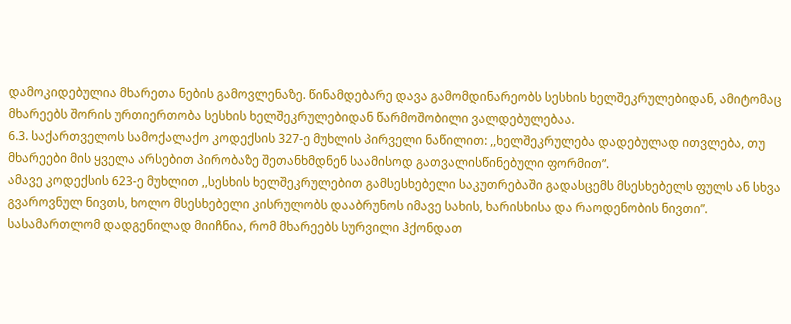დამოკიდებულია მხარეთა ნების გამოვლენაზე. წინამდებარე დავა გამომდინარეობს სესხის ხელშეკრულებიდან, ამიტომაც მხარეებს შორის ურთიერთობა სესხის ხელშეკრულებიდან წარმოშობილი ვალდებულებაა.
6.3. საქართველოს სამოქალაქო კოდექსის 327-ე მუხლის პირველი ნაწილით: ,,ხელშეკრულება დადებულად ითვლება, თუ მხარეები მის ყველა არსებით პირობაზე შეთანხმდნენ საამისოდ გათვალისწინებული ფორმით”.
ამავე კოდექსის 623-ე მუხლით ,,სესხის ხელშეკრულებით გამსესხებელი საკუთრებაში გადასცემს მსესხებელს ფულს ან სხვა გვაროვნულ ნივთს, ხოლო მსესხებელი კისრულობს დააბრუნოს იმავე სახის, ხარისხისა და რაოდენობის ნივთი”.
სასამართლომ დადგენილად მიიჩნია, რომ მხარეებს სურვილი ჰქონდათ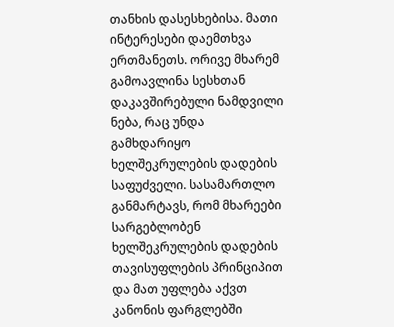თანხის დასესხებისა. მათი ინტერესები დაემთხვა ერთმანეთს. ორივე მხარემ გამოავლინა სესხთან დაკავშირებული ნამდვილი ნება, რაც უნდა გამხდარიყო ხელშეკრულების დადების საფუძველი. სასამართლო განმარტავს, რომ მხარეები სარგებლობენ ხელშეკრულების დადების თავისუფლების პრინციპით და მათ უფლება აქვთ კანონის ფარგლებში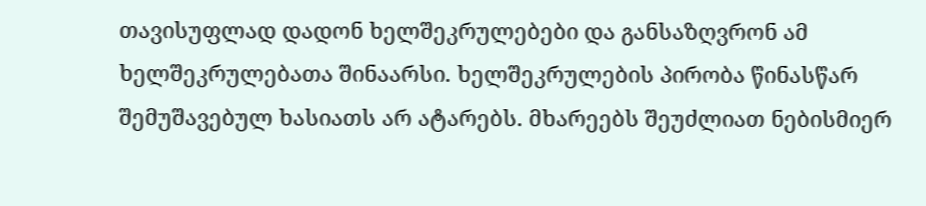თავისუფლად დადონ ხელშეკრულებები და განსაზღვრონ ამ ხელშეკრულებათა შინაარსი. ხელშეკრულების პირობა წინასწარ შემუშავებულ ხასიათს არ ატარებს. მხარეებს შეუძლიათ ნებისმიერ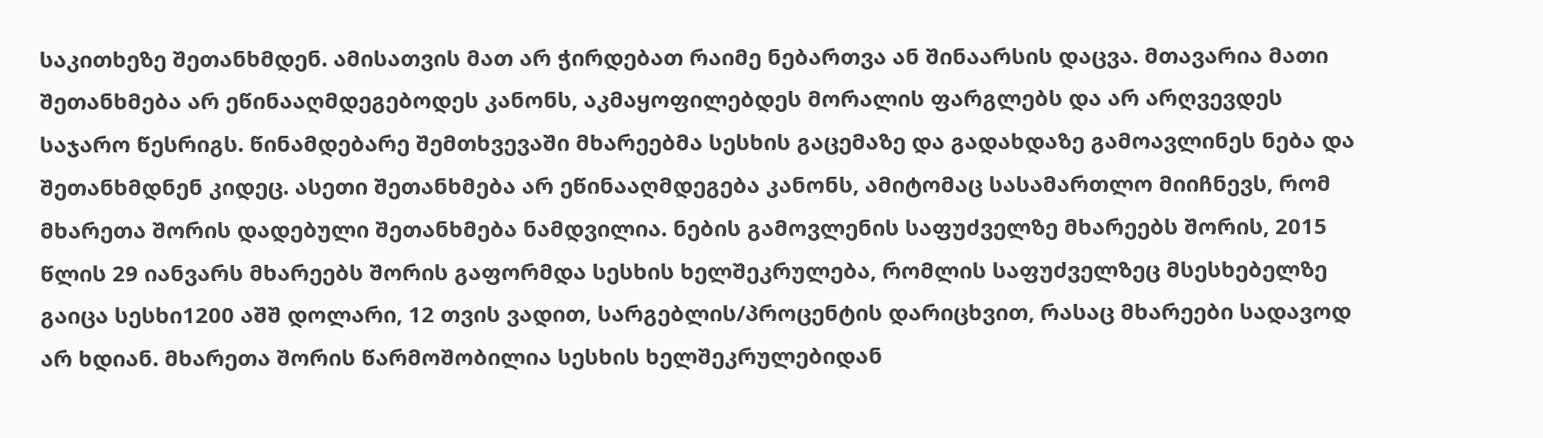საკითხეზე შეთანხმდენ. ამისათვის მათ არ ჭირდებათ რაიმე ნებართვა ან შინაარსის დაცვა. მთავარია მათი შეთანხმება არ ეწინააღმდეგებოდეს კანონს, აკმაყოფილებდეს მორალის ფარგლებს და არ არღვევდეს საჯარო წესრიგს. წინამდებარე შემთხვევაში მხარეებმა სესხის გაცემაზე და გადახდაზე გამოავლინეს ნება და შეთანხმდნენ კიდეც. ასეთი შეთანხმება არ ეწინააღმდეგება კანონს, ამიტომაც სასამართლო მიიჩნევს, რომ მხარეთა შორის დადებული შეთანხმება ნამდვილია. ნების გამოვლენის საფუძველზე მხარეებს შორის, 2015 წლის 29 იანვარს მხარეებს შორის გაფორმდა სესხის ხელშეკრულება, რომლის საფუძველზეც მსესხებელზე გაიცა სესხი1200 აშშ დოლარი, 12 თვის ვადით, სარგებლის/პროცენტის დარიცხვით, რასაც მხარეები სადავოდ არ ხდიან. მხარეთა შორის წარმოშობილია სესხის ხელშეკრულებიდან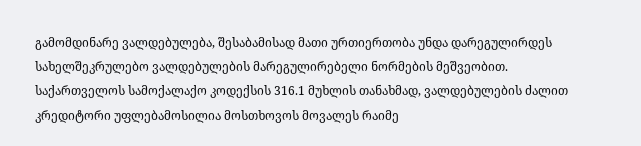გამომდინარე ვალდებულება, შესაბამისად მათი ურთიერთობა უნდა დარეგულირდეს სახელშეკრულებო ვალდებულების მარეგულირებელი ნორმების მეშვეობით.
საქართველოს სამოქალაქო კოდექსის 316.1 მუხლის თანახმად, ვალდებულების ძალით კრედიტორი უფლებამოსილია მოსთხოვოს მოვალეს რაიმე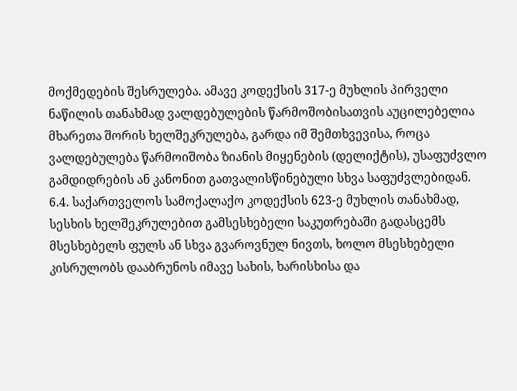მოქმედების შესრულება. ამავე კოდექსის 317-ე მუხლის პირველი ნაწილის თანახმად ვალდებულების წარმოშობისათვის აუცილებელია მხარეთა შორის ხელშეკრულება, გარდა იმ შემთხვევისა, როცა ვალდებულება წარმოიშობა ზიანის მიყენების (დელიქტის), უსაფუძვლო გამდიდრების ან კანონით გათვალისწინებული სხვა საფუძვლებიდან.
6.4. საქართველოს სამოქალაქო კოდექსის 623-ე მუხლის თანახმად, სესხის ხელშეკრულებით გამსესხებელი საკუთრებაში გადასცემს მსესხებელს ფულს ან სხვა გვაროვნულ ნივთს, ხოლო მსესხებელი კისრულობს დააბრუნოს იმავე სახის, ხარისხისა და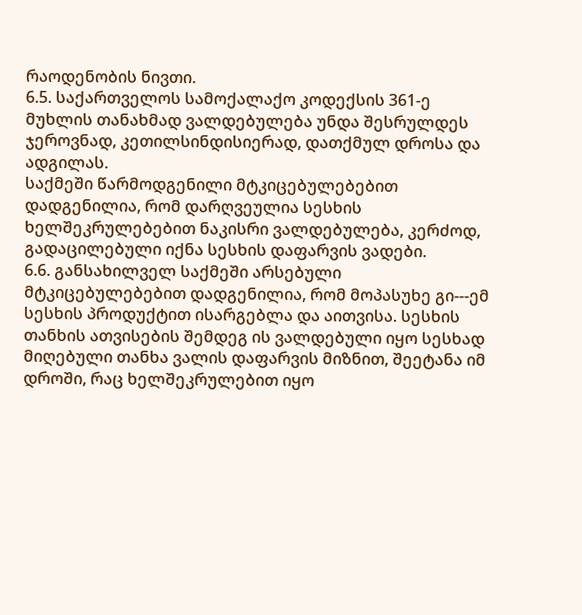რაოდენობის ნივთი.
6.5. საქართველოს სამოქალაქო კოდექსის 361-ე მუხლის თანახმად ვალდებულება უნდა შესრულდეს ჯეროვნად, კეთილსინდისიერად, დათქმულ დროსა და ადგილას.
საქმეში წარმოდგენილი მტკიცებულებებით დადგენილია, რომ დარღვეულია სესხის ხელშეკრულებებით ნაკისრი ვალდებულება, კერძოდ, გადაცილებული იქნა სესხის დაფარვის ვადები.
6.6. განსახილველ საქმეში არსებული მტკიცებულებებით დადგენილია, რომ მოპასუხე გი---ემ სესხის პროდუქტით ისარგებლა და აითვისა. სესხის თანხის ათვისების შემდეგ ის ვალდებული იყო სესხად მიღებული თანხა ვალის დაფარვის მიზნით, შეეტანა იმ დროში, რაც ხელშეკრულებით იყო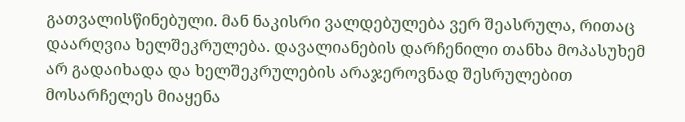გათვალისწინებული. მან ნაკისრი ვალდებულება ვერ შეასრულა, რითაც დაარღვია ხელშეკრულება. დავალიანების დარჩენილი თანხა მოპასუხემ არ გადაიხადა და ხელშეკრულების არაჯეროვნად შესრულებით მოსარჩელეს მიაყენა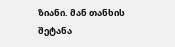ზიანი. მან თანხის შეტანა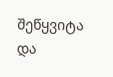შეწყვიტა და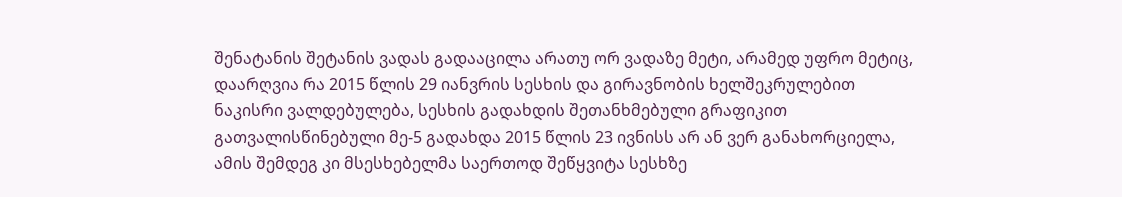შენატანის შეტანის ვადას გადააცილა არათუ ორ ვადაზე მეტი, არამედ უფრო მეტიც, დაარღვია რა 2015 წლის 29 იანვრის სესხის და გირავნობის ხელშეკრულებით ნაკისრი ვალდებულება, სესხის გადახდის შეთანხმებული გრაფიკით გათვალისწინებული მე-5 გადახდა 2015 წლის 23 ივნისს არ ან ვერ განახორციელა, ამის შემდეგ კი მსესხებელმა საერთოდ შეწყვიტა სესხზე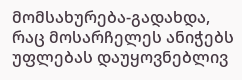მომსახურება-გადახდა, რაც მოსარჩელეს ანიჭებს უფლებას დაუყოვნებლივ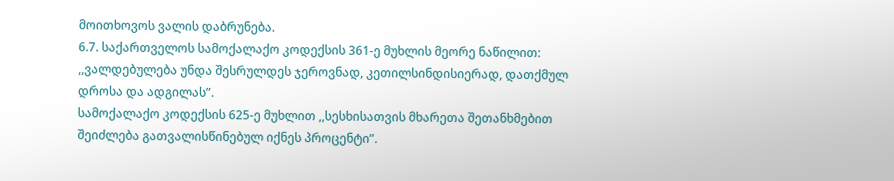მოითხოვოს ვალის დაბრუნება.
6.7. საქართველოს სამოქალაქო კოდექსის 361-ე მუხლის მეორე ნაწილით: ,,ვალდებულება უნდა შესრულდეს ჯეროვნად, კეთილსინდისიერად, დათქმულ დროსა და ადგილას”.
სამოქალაქო კოდექსის 625-ე მუხლით ,,სესხისათვის მხარეთა შეთანხმებით შეიძლება გათვალისწინებულ იქნეს პროცენტი”.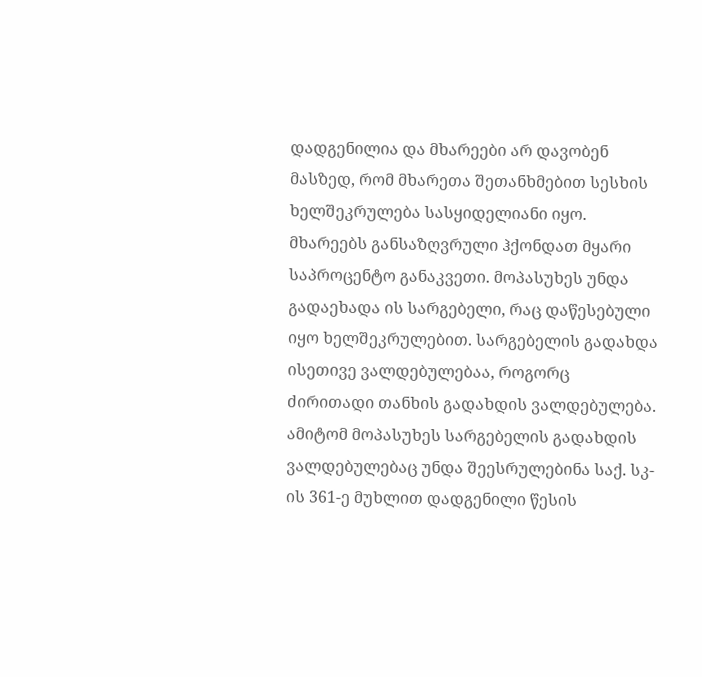დადგენილია და მხარეები არ დავობენ მასზედ, რომ მხარეთა შეთანხმებით სესხის ხელშეკრულება სასყიდელიანი იყო. მხარეებს განსაზღვრული ჰქონდათ მყარი საპროცენტო განაკვეთი. მოპასუხეს უნდა გადაეხადა ის სარგებელი, რაც დაწესებული იყო ხელშეკრულებით. სარგებელის გადახდა ისეთივე ვალდებულებაა, როგორც ძირითადი თანხის გადახდის ვალდებულება. ამიტომ მოპასუხეს სარგებელის გადახდის ვალდებულებაც უნდა შეესრულებინა საქ. სკ-ის 361-ე მუხლით დადგენილი წესის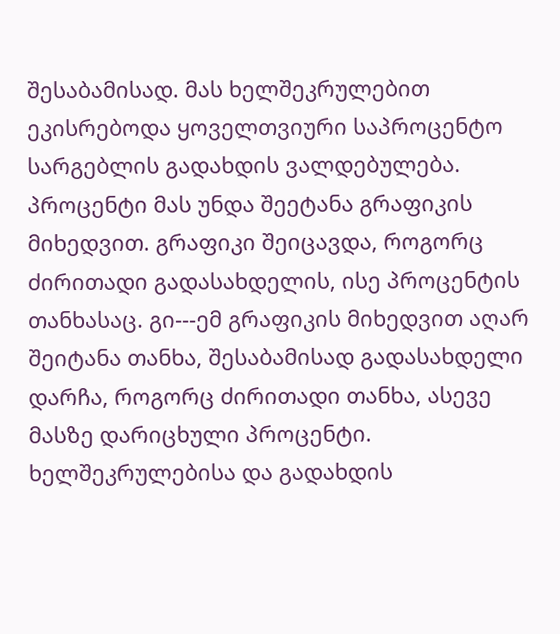შესაბამისად. მას ხელშეკრულებით ეკისრებოდა ყოველთვიური საპროცენტო სარგებლის გადახდის ვალდებულება. პროცენტი მას უნდა შეეტანა გრაფიკის მიხედვით. გრაფიკი შეიცავდა, როგორც ძირითადი გადასახდელის, ისე პროცენტის თანხასაც. გი---ემ გრაფიკის მიხედვით აღარ შეიტანა თანხა, შესაბამისად გადასახდელი დარჩა, როგორც ძირითადი თანხა, ასევე მასზე დარიცხული პროცენტი. ხელშეკრულებისა და გადახდის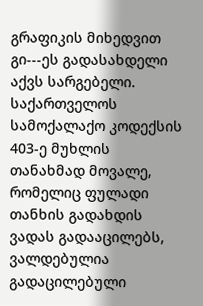გრაფიკის მიხედვით გი---ეს გადასახდელი აქვს სარგებელი.
საქართველოს სამოქალაქო კოდექსის 403-ე მუხლის თანახმად მოვალე, რომელიც ფულადი თანხის გადახდის ვადას გადააცილებს, ვალდებულია გადაცილებული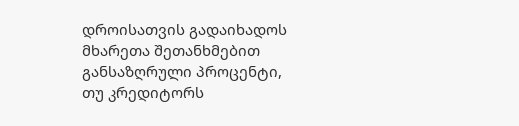დროისათვის გადაიხადოს მხარეთა შეთანხმებით განსაზღრული პროცენტი, თუ კრედიტორს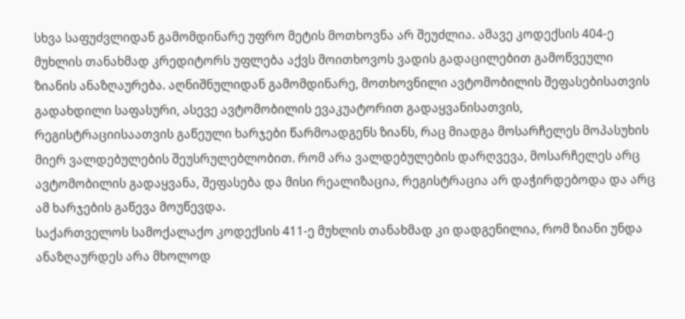სხვა საფუძვლიდან გამომდინარე უფრო მეტის მოთხოვნა არ შეუძლია. ამავე კოდექსის 404-ე მუხლის თანახმად კრედიტორს უფლება აქვს მოითხოვოს ვადის გადაცილებით გამოწვეული ზიანის ანაზღაურება. აღნიშნულიდან გამომდინარე, მოთხოვნილი ავტომობილის შეფასებისათვის გადახდილი საფასური, ასევე ავტომობილის ევაკუატორით გადაყვანისათვის, რეგისტრაციისაათვის გაწეული ხარჯები წარმოადგენს ზიანს, რაც მიადგა მოსარჩელეს მოპასუხის მიერ ვალდებულების შეუსრულებლობით. რომ არა ვალდებულების დარღვევა, მოსარჩელეს არც ავტომობილის გადაყვანა, შეფასება და მისი რეალიზაცია, რეგისტრაცია არ დაჭირდებოდა და არც ამ ხარჯების გაწევა მოუწევდა.
საქართველოს სამოქალაქო კოდექსის 411-ე მუხლის თანახმად კი დადგენილია, რომ ზიანი უნდა ანაზღაურდეს არა მხოლოდ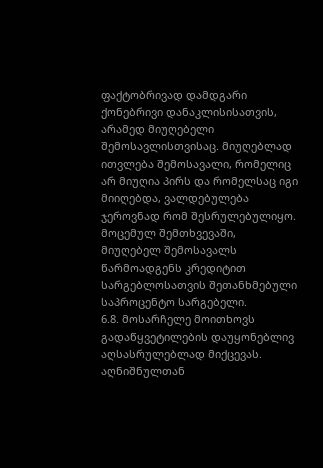ფაქტობრივად დამდგარი ქონებრივი დანაკლისისათვის, არამედ მიუღებელი შემოსავლისთვისაც. მიუღებლად ითვლება შემოსავალი, რომელიც არ მიუღია პირს და რომელსაც იგი მიიღებდა, ვალდებულება ჯეროვნად რომ შესრულებულიყო. მოცემულ შემთხვევაში, მიუღებელ შემოსავალს წარმოადგენს კრედიტით სარგებლოსათვის შეთანხმებული საპროცენტო სარგებელი.
6.8. მოსარჩელე მოითხოვს გადაწყვეტილების დაუყონებლივ აღსასრულებლად მიქცევას. აღნიშნულთან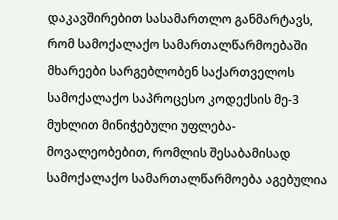დაკავშირებით სასამართლო განმარტავს, რომ სამოქალაქო სამართალწარმოებაში მხარეები სარგებლობენ საქართველოს სამოქალაქო საპროცესო კოდექსის მე-3 მუხლით მინიჭებული უფლება-მოვალეობებით, რომლის შესაბამისად სამოქალაქო სამართალწარმოება აგებულია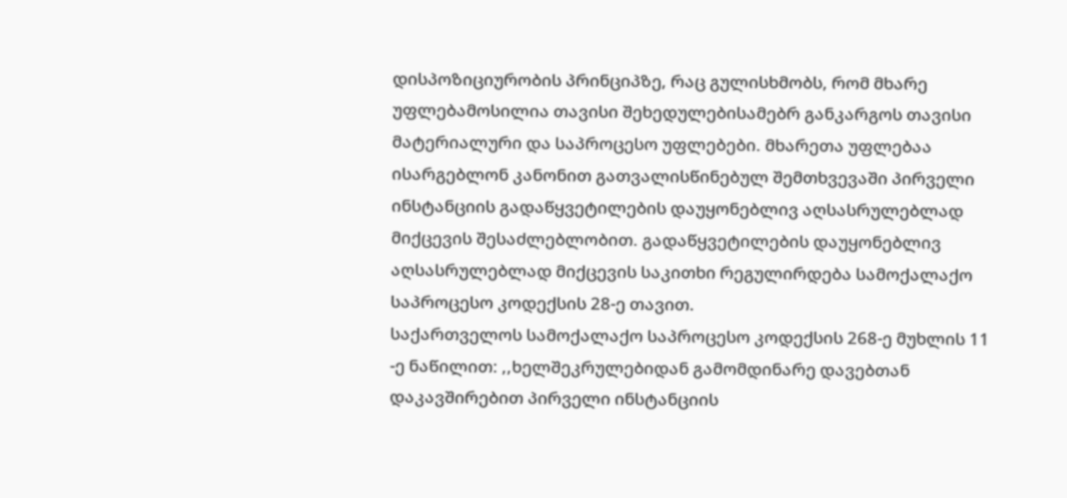დისპოზიციურობის პრინციპზე, რაც გულისხმობს, რომ მხარე უფლებამოსილია თავისი შეხედულებისამებრ განკარგოს თავისი მატერიალური და საპროცესო უფლებები. მხარეთა უფლებაა ისარგებლონ კანონით გათვალისწინებულ შემთხვევაში პირველი ინსტანციის გადაწყვეტილების დაუყონებლივ აღსასრულებლად მიქცევის შესაძლებლობით. გადაწყვეტილების დაუყონებლივ აღსასრულებლად მიქცევის საკითხი რეგულირდება სამოქალაქო საპროცესო კოდექსის 28-ე თავით.
საქართველოს სამოქალაქო საპროცესო კოდექსის 268-ე მუხლის 11 -ე ნაწილით: ,,ხელშეკრულებიდან გამომდინარე დავებთან დაკავშირებით პირველი ინსტანციის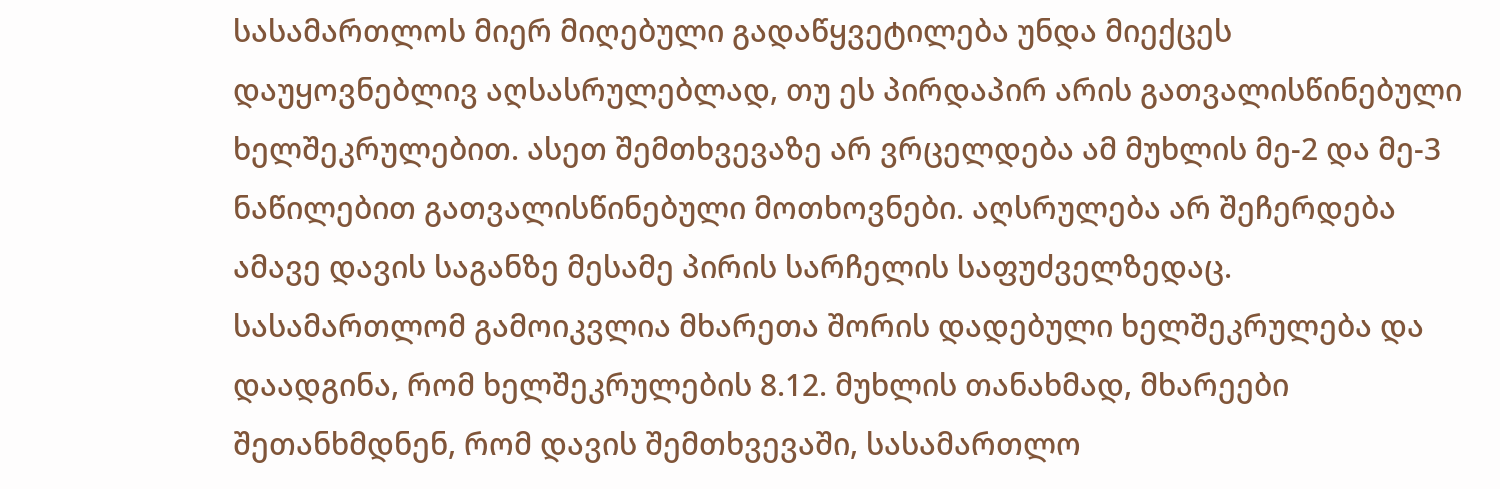სასამართლოს მიერ მიღებული გადაწყვეტილება უნდა მიექცეს დაუყოვნებლივ აღსასრულებლად, თუ ეს პირდაპირ არის გათვალისწინებული ხელშეკრულებით. ასეთ შემთხვევაზე არ ვრცელდება ამ მუხლის მე-2 და მე-3 ნაწილებით გათვალისწინებული მოთხოვნები. აღსრულება არ შეჩერდება ამავე დავის საგანზე მესამე პირის სარჩელის საფუძველზედაც.
სასამართლომ გამოიკვლია მხარეთა შორის დადებული ხელშეკრულება და დაადგინა, რომ ხელშეკრულების 8.12. მუხლის თანახმად, მხარეები შეთანხმდნენ, რომ დავის შემთხვევაში, სასამართლო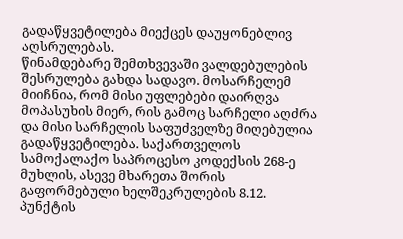გადაწყვეტილება მიექცეს დაუყონებლივ აღსრულებას.
წინამდებარე შემთხვევაში ვალდებულების შესრულება გახდა სადავო. მოსარჩელემ მიიჩნია, რომ მისი უფლებები დაირღვა მოპასუხის მიერ, რის გამოც სარჩელი აღძრა და მისი სარჩელის საფუძველზე მიღებულია გადაწყვეტილება. საქართველოს სამოქალაქო საპროცესო კოდექსის 268-ე მუხლის, ასევე მხარეთა შორის გაფორმებული ხელშეკრულების 8.12. პუნქტის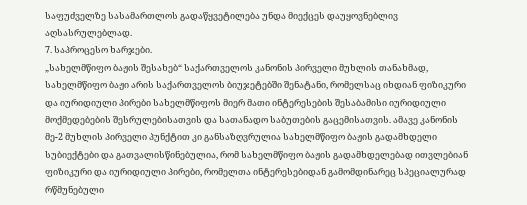საფუძველზე სასამართლოს გადაწყვეტილება უნდა მიექცეს დაუყოვნებლივ აღსასრულებლად.
7. საპროცესო ხარჯები.
„სახელმწიფო ბაჟის შესახებ“ საქართველოს კანონის პირველი მუხლის თანახმად, სახელმწიფო ბაჟი არის საქართველოს ბიუჯეტებში შენატანი, რომელსაც იხდიან ფიზიკური და იურიდიული პირები სახელმწიფოს მიერ მათი ინტერესების შესაბამისი იურიდიული მოქმედებების შესრულებისათვის და სათანადო საბუთების გაცემისათვის. ამავე კანონის მე-2 მუხლის პირველი პუნქტით კი განსაზღვრულია სახელმწიფო ბაჟის გადამხდელი სუბიექტები და გათვალისწინებულია, რომ სახელმწიფო ბაჟის გადამხდელებად ითვლებიან ფიზიკური და იურიდიული პირები, რომელთა ინტერესებიდან გამომდინარეც სპეციალურად რწმუნებული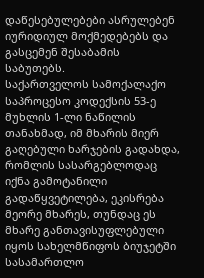დაწესებულებები ასრულებენ იურიდიულ მოქმედებებს და გასცემენ შესაბამის საბუთებს.
საქართველოს სამოქალაქო საპროცესო კოდექსის 53-ე მუხლის 1-ლი ნაწილის თანახმად, იმ მხარის მიერ გაღებული ხარჯების გადახდა, რომლის სასარგებლოდაც იქნა გამოტანილი გადაწყვეტილება, ეკისრება მეორე მხარეს, თუნდაც ეს მხარე განთავისუფლებული იყოს სახელმწიფოს ბიუჯეტში სასამართლო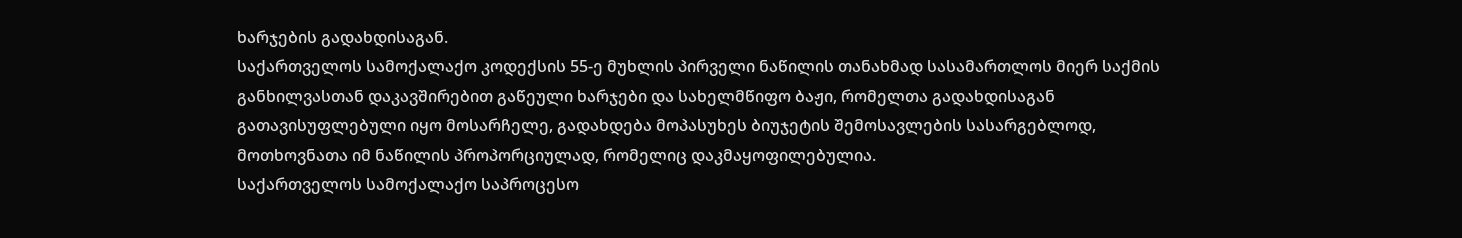ხარჯების გადახდისაგან.
საქართველოს სამოქალაქო კოდექსის 55-ე მუხლის პირველი ნაწილის თანახმად სასამართლოს მიერ საქმის განხილვასთან დაკავშირებით გაწეული ხარჯები და სახელმწიფო ბაჟი, რომელთა გადახდისაგან გათავისუფლებული იყო მოსარჩელე, გადახდება მოპასუხეს ბიუჯეტის შემოსავლების სასარგებლოდ, მოთხოვნათა იმ ნაწილის პროპორციულად, რომელიც დაკმაყოფილებულია.
საქართველოს სამოქალაქო საპროცესო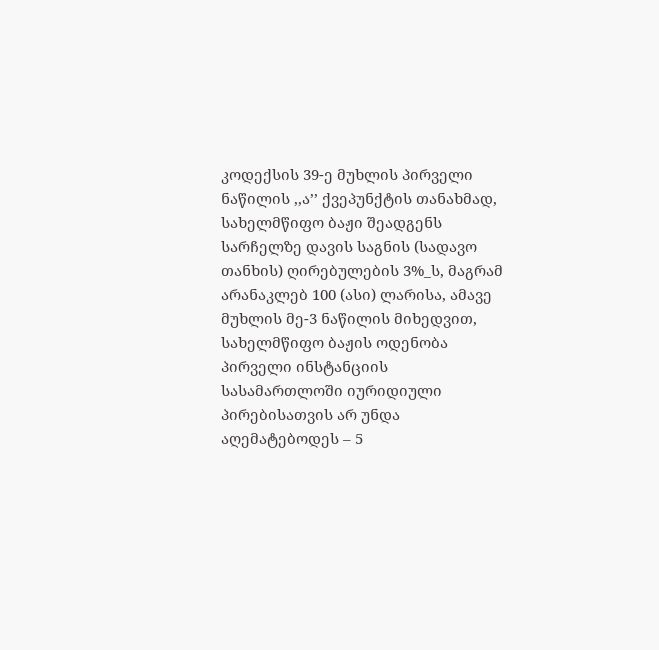კოდექსის 39-ე მუხლის პირველი ნაწილის ,,ა’’ ქვეპუნქტის თანახმად, სახელმწიფო ბაჟი შეადგენს სარჩელზე დავის საგნის (სადავო თანხის) ღირებულების 3%_ს, მაგრამ არანაკლებ 100 (ასი) ლარისა, ამავე მუხლის მე-3 ნაწილის მიხედვით, სახელმწიფო ბაჟის ოდენობა პირველი ინსტანციის სასამართლოში იურიდიული პირებისათვის არ უნდა აღემატებოდეს – 5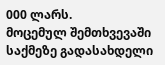000 ლარს.
მოცემულ შემთხვევაში საქმეზე გადასახდელი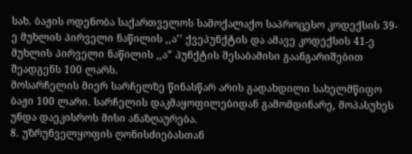სახ. ბაჟის ოდენობა საქართველოს სამოქალაქო საპროცესო კოდექსის 39-ე მუხლის პირველი ნაწილის ,,ა’’ ქვეპუნქტის და ამავე კოდექსის 41-ე მუხლის პირველი ნაწილის ,,ა” პუნქტის შესაბამისი გაანგარიშებით შეადგენს 100 ლარს.
მოსარჩელის მიერ სარჩელზე წინასწარ არის გადახდილი სახელმწიფო ბაჟი 100 ლარი. სარჩელის დაკმაყოფილებიდან გამომდინარე, მოპასუხეს უნდა დაეკისროს მისი ანაზღაურება.
8. უზრუნველყოფის ღონისძიებასთან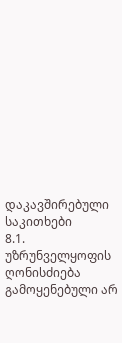დაკავშირებული საკითხები
8.1. უზრუნველყოფის ღონისძიება გამოყენებული არ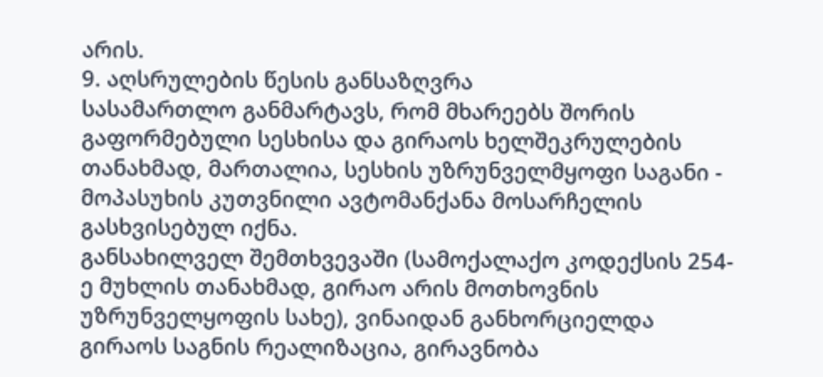არის.
9. აღსრულების წესის განსაზღვრა
სასამართლო განმარტავს, რომ მხარეებს შორის გაფორმებული სესხისა და გირაოს ხელშეკრულების თანახმად, მართალია, სესხის უზრუნველმყოფი საგანი - მოპასუხის კუთვნილი ავტომანქანა მოსარჩელის გასხვისებულ იქნა.
განსახილველ შემთხვევაში (სამოქალაქო კოდექსის 254-ე მუხლის თანახმად, გირაო არის მოთხოვნის უზრუნველყოფის სახე), ვინაიდან განხორციელდა გირაოს საგნის რეალიზაცია, გირავნობა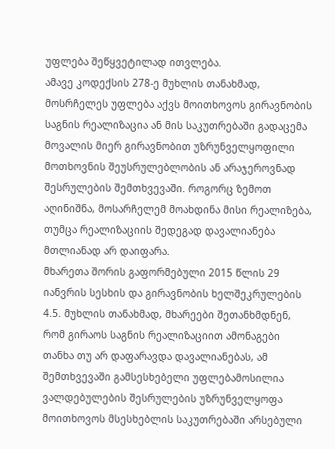უფლება შეწყვეტილად ითვლება.
ამავე კოდექსის 278-ე მუხლის თანახმად, მოსრჩელეს უფლება აქვს მოითხოვოს გირავნობის საგნის რეალიზაცია ან მის საკუთრებაში გადაცემა მოვალის მიერ გირავნობით უზრუნველყოფილი მოთხოვნის შეუსრულებლობის ან არაჯეროვნად შესრულების შემთხვევაში. როგორც ზემოთ აღინიშნა, მოსარჩელემ მოახდინა მისი რეალიზება, თუმცა რეალიზაციის შედეგად დავალიანება მთლიანად არ დაიფარა.
მხარეთა შორის გაფორმებული 2015 წლის 29 იანვრის სესხის და გირავნობის ხელშეკრულების 4.5. მუხლის თანახმად, მხარეები შეთანხმდნენ, რომ გირაოს საგნის რეალიზაციით ამონაგები თანხა თუ არ დაფარავდა დავალიანებას, ამ შემთხვევაში გამსესხებელი უფლებამოსილია ვალდებულების შესრულების უზრუნველყოფა მოითხოვოს მსესხებლის საკუთრებაში არსებული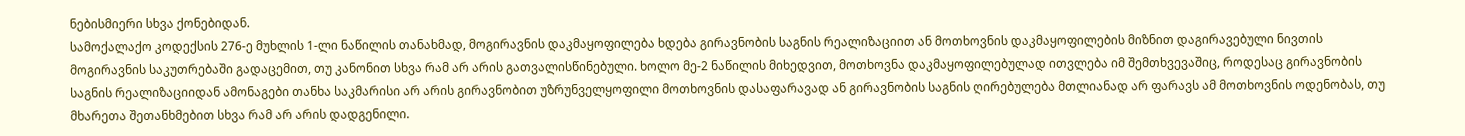ნებისმიერი სხვა ქონებიდან.
სამოქალაქო კოდექსის 276-ე მუხლის 1-ლი ნაწილის თანახმად, მოგირავნის დაკმაყოფილება ხდება გირავნობის საგნის რეალიზაციით ან მოთხოვნის დაკმაყოფილების მიზნით დაგირავებული ნივთის მოგირავნის საკუთრებაში გადაცემით, თუ კანონით სხვა რამ არ არის გათვალისწინებული. ხოლო მე-2 ნაწილის მიხედვით, მოთხოვნა დაკმაყოფილებულად ითვლება იმ შემთხვევაშიც, როდესაც გირავნობის საგნის რეალიზაციიდან ამონაგები თანხა საკმარისი არ არის გირავნობით უზრუნველყოფილი მოთხოვნის დასაფარავად ან გირავნობის საგნის ღირებულება მთლიანად არ ფარავს ამ მოთხოვნის ოდენობას, თუ მხარეთა შეთანხმებით სხვა რამ არ არის დადგენილი.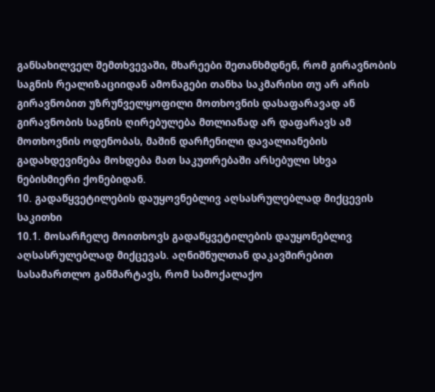განსახილველ შემთხვევაში, მხარეები შეთანხმდნენ, რომ გირავნობის საგნის რეალიზაციიდან ამონაგები თანხა საკმარისი თუ არ არის გირავნობით უზრუნველყოფილი მოთხოვნის დასაფარავად ან გირავნობის საგნის ღირებულება მთლიანად არ დაფარავს ამ მოთხოვნის ოდენობას, მაშინ დარჩენილი დავალიანების გადახდევინება მოხდება მათ საკუთრებაში არსებული სხვა ნებისმიერი ქონებიდან.
10. გადაწყვეტილების დაუყოვნებლივ აღსასრულებლად მიქცევის საკითხი
10.1. მოსარჩელე მოითხოვს გადაწყვეტილების დაუყონებლივ აღსასრულებლად მიქცევას. აღნიშნულთან დაკავშირებით სასამართლო განმარტავს, რომ სამოქალაქო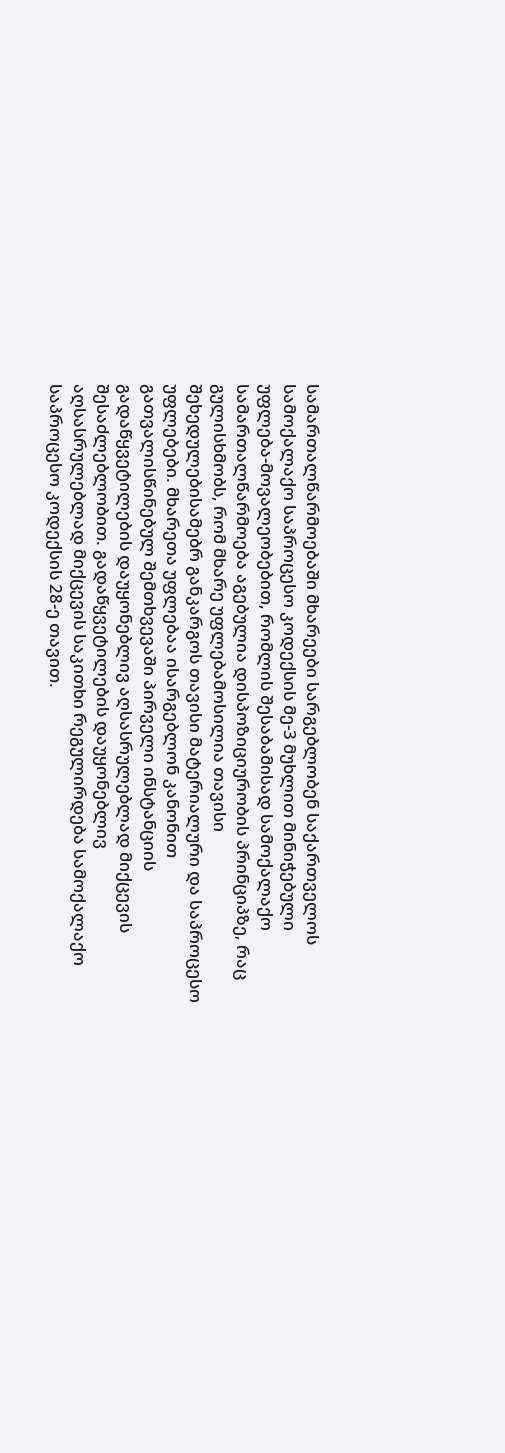სამართალწარმოებაში მხარეები სარგებლობენ საქართველოს სამოქალაქო საპროცესო კოდექსის მე-3 მუხლით მინიჭებული უფლება-მოვალეობებით, რომლის შესაბამისად სამოქალაქო სამართალწარმოება აგებულია დისპოზიციურობის პრინციპზე, რაც გულისხმობს, რომ მხარე უფლებამოსილია თავისი შეხედულებისამებრ განკარგოს თავისი მატერიალური და საპროცესო უფლებები. მხარეთა უფლებაა ისარგებლონ კანონით გათვალისწინებულ შემთხვევაში პირველი ინსტანციის გადაწყვეტილების დაუყონებლივ აღსასრულებლად მიქცევის შესაძლებლობით. გადაწყვეტილების დაუყონებლივ აღსასრულებლად მიქცევის საკითხი რეგულირდება სამოქალაქო საპროცესო კოდექსის 28-ე თავით.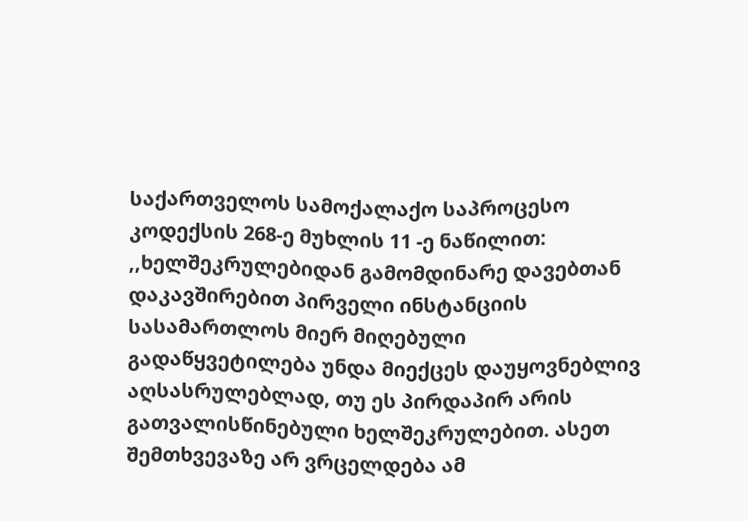საქართველოს სამოქალაქო საპროცესო კოდექსის 268-ე მუხლის 11 -ე ნაწილით: ,,ხელშეკრულებიდან გამომდინარე დავებთან დაკავშირებით პირველი ინსტანციის სასამართლოს მიერ მიღებული გადაწყვეტილება უნდა მიექცეს დაუყოვნებლივ აღსასრულებლად, თუ ეს პირდაპირ არის გათვალისწინებული ხელშეკრულებით. ასეთ შემთხვევაზე არ ვრცელდება ამ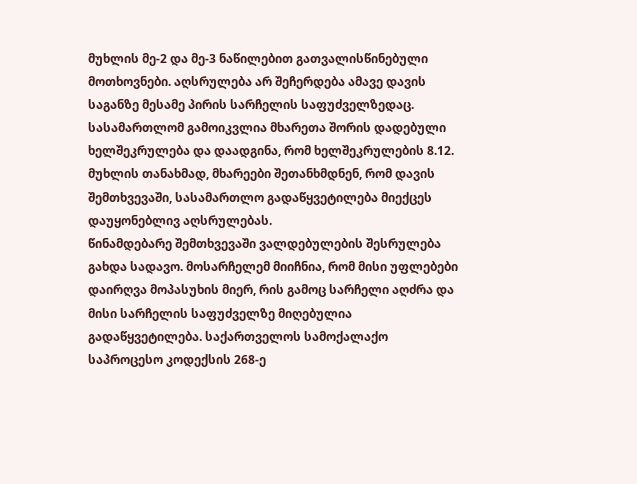მუხლის მე-2 და მე-3 ნაწილებით გათვალისწინებული მოთხოვნები. აღსრულება არ შეჩერდება ამავე დავის საგანზე მესამე პირის სარჩელის საფუძველზედაც.
სასამართლომ გამოიკვლია მხარეთა შორის დადებული ხელშეკრულება და დაადგინა, რომ ხელშეკრულების 8.12. მუხლის თანახმად, მხარეები შეთანხმდნენ, რომ დავის შემთხვევაში, სასამართლო გადაწყვეტილება მიექცეს დაუყონებლივ აღსრულებას.
წინამდებარე შემთხვევაში ვალდებულების შესრულება გახდა სადავო. მოსარჩელემ მიიჩნია, რომ მისი უფლებები დაირღვა მოპასუხის მიერ, რის გამოც სარჩელი აღძრა და მისი სარჩელის საფუძველზე მიღებულია გადაწყვეტილება. საქართველოს სამოქალაქო საპროცესო კოდექსის 268-ე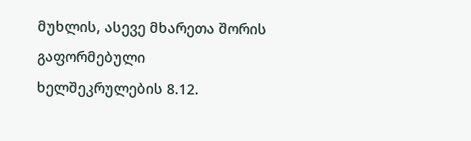მუხლის, ასევე მხარეთა შორის გაფორმებული ხელშეკრულების 8.12.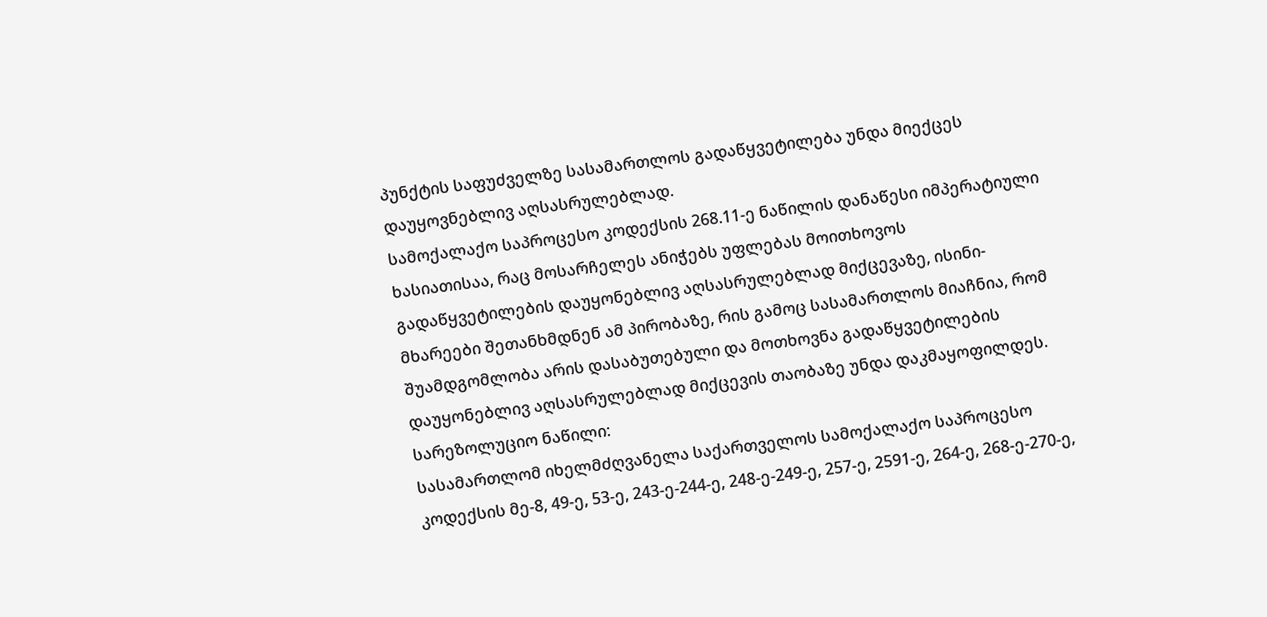პუნქტის საფუძველზე სასამართლოს გადაწყვეტილება უნდა მიექცეს დაუყოვნებლივ აღსასრულებლად.
სამოქალაქო საპროცესო კოდექსის 268.11-ე ნაწილის დანაწესი იმპერატიული ხასიათისაა, რაც მოსარჩელეს ანიჭებს უფლებას მოითხოვოს გადაწყვეტილების დაუყონებლივ აღსასრულებლად მიქცევაზე, ისინი-მხარეები შეთანხმდნენ ამ პირობაზე, რის გამოც სასამართლოს მიაჩნია, რომ შუამდგომლობა არის დასაბუთებული და მოთხოვნა გადაწყვეტილების დაუყონებლივ აღსასრულებლად მიქცევის თაობაზე უნდა დაკმაყოფილდეს.
სარეზოლუციო ნაწილი:
სასამართლომ იხელმძღვანელა საქართველოს სამოქალაქო საპროცესო კოდექსის მე-8, 49-ე, 53-ე, 243-ე-244-ე, 248-ე-249-ე, 257-ე, 2591-ე, 264-ე, 268-ე-270-ე,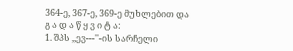364-ე, 367-ე, 369-ე მუხლებით და
გ ა დ ა წ ყ ვ ი ტ ა:
1. შპს ,,ევ---''-ის სარჩელი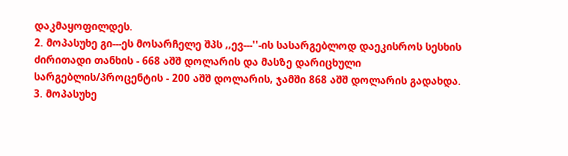დაკმაყოფილდეს.
2. მოპასუხე გი---ეს მოსარჩელე შპს ,,ევ---''-ის სასარგებლოდ დაეკისროს სესხის ძირითადი თანხის - 668 აშშ დოლარის და მასზე დარიცხული სარგებლის/პროცენტის - 200 აშშ დოლარის, ჯამში 868 აშშ დოლარის გადახდა.
3. მოპასუხე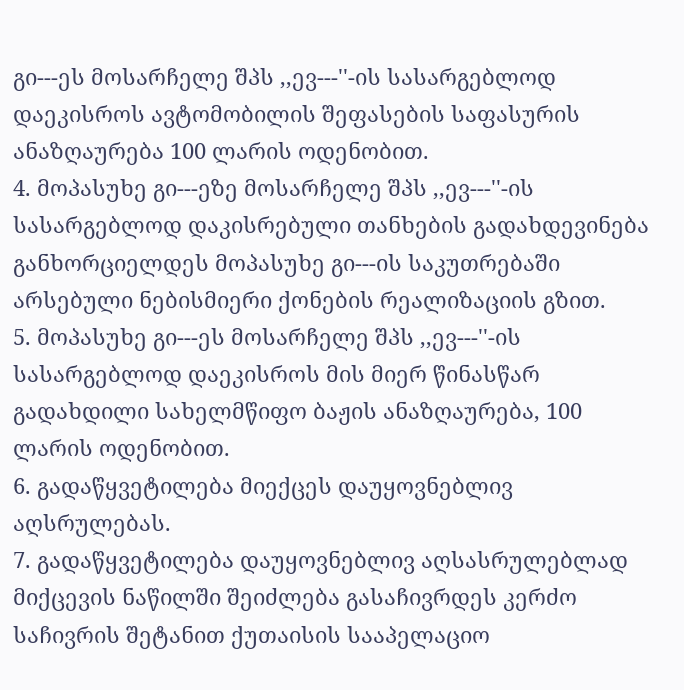გი---ეს მოსარჩელე შპს ,,ევ---''-ის სასარგებლოდ დაეკისროს ავტომობილის შეფასების საფასურის ანაზღაურება 100 ლარის ოდენობით.
4. მოპასუხე გი---ეზე მოსარჩელე შპს ,,ევ---''-ის სასარგებლოდ დაკისრებული თანხების გადახდევინება განხორციელდეს მოპასუხე გი---ის საკუთრებაში არსებული ნებისმიერი ქონების რეალიზაციის გზით.
5. მოპასუხე გი---ეს მოსარჩელე შპს ,,ევ---''-ის სასარგებლოდ დაეკისროს მის მიერ წინასწარ გადახდილი სახელმწიფო ბაჟის ანაზღაურება, 100 ლარის ოდენობით.
6. გადაწყვეტილება მიექცეს დაუყოვნებლივ აღსრულებას.
7. გადაწყვეტილება დაუყოვნებლივ აღსასრულებლად მიქცევის ნაწილში შეიძლება გასაჩივრდეს კერძო საჩივრის შეტანით ქუთაისის სააპელაციო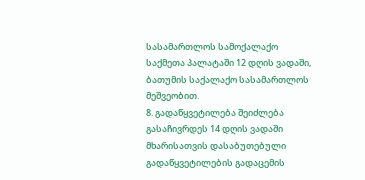სასამართლოს სამოქალაქო საქმეთა პალატაში 12 დღის ვადაში, ბათუმის საქალაქო სასამართლოს მეშვეობით.
8. გადაწყვეტილება შეიძლება გასაჩივრდეს 14 დღის ვადაში მხარისათვის დასაბუთებული გადაწყვეტილების გადაცემის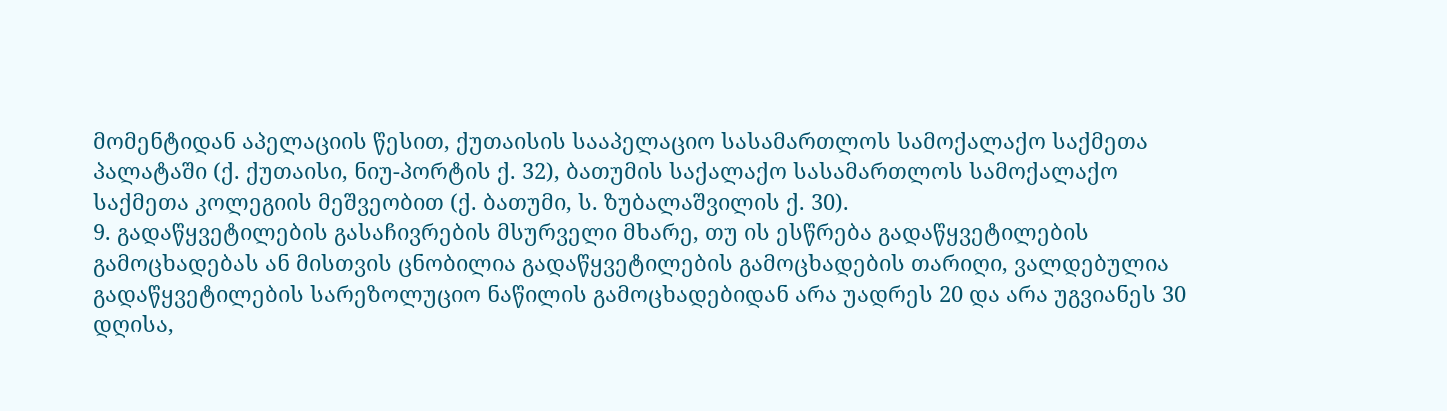მომენტიდან აპელაციის წესით, ქუთაისის სააპელაციო სასამართლოს სამოქალაქო საქმეთა პალატაში (ქ. ქუთაისი, ნიუ-პორტის ქ. 32), ბათუმის საქალაქო სასამართლოს სამოქალაქო საქმეთა კოლეგიის მეშვეობით (ქ. ბათუმი, ს. ზუბალაშვილის ქ. 30).
9. გადაწყვეტილების გასაჩივრების მსურველი მხარე, თუ ის ესწრება გადაწყვეტილების გამოცხადებას ან მისთვის ცნობილია გადაწყვეტილების გამოცხადების თარიღი, ვალდებულია გადაწყვეტილების სარეზოლუციო ნაწილის გამოცხადებიდან არა უადრეს 20 და არა უგვიანეს 30 დღისა,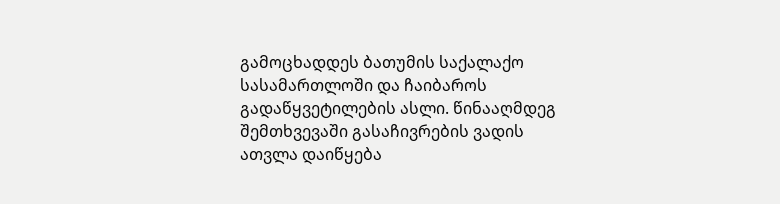გამოცხადდეს ბათუმის საქალაქო სასამართლოში და ჩაიბაროს გადაწყვეტილების ასლი. წინააღმდეგ შემთხვევაში გასაჩივრების ვადის ათვლა დაიწყება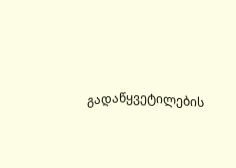გადაწყვეტილების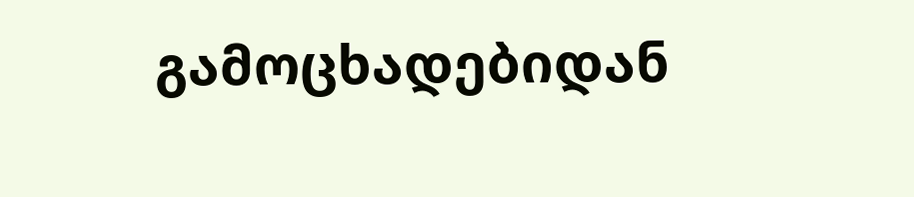გამოცხადებიდან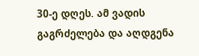30-ე დღეს. ამ ვადის გაგრძელება და აღდგენა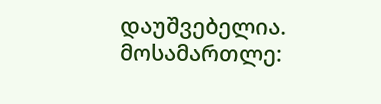დაუშვებელია.
მოსამართლე: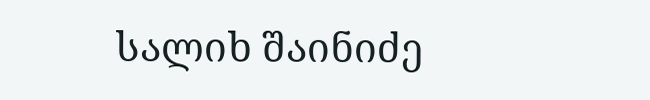სალიხ შაინიძე